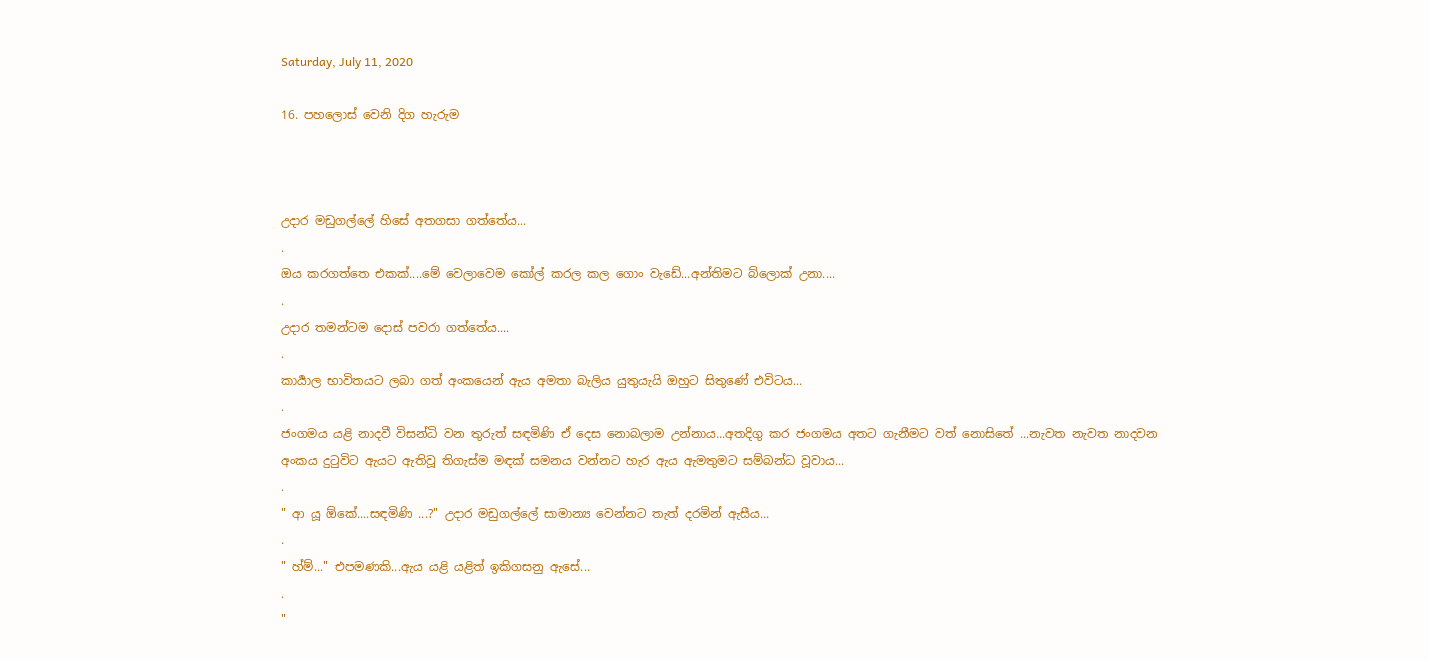Saturday, July 11, 2020

16. පහලොස් වෙනි දිග හැරුම



උදාර මඩුගල්ලේ හිසේ අතගසා ගත්තේය...
.
ඔය කරගත්තෙ එකක්....මේ වෙලාවෙම කෝල් කරල කල ගොං වැඩේ...අන්තිමට බ්ලොක් උනා....
.
උදාර තමන්ටම දොස් පවරා ගත්තේය....
.
කාර්‍යාල භාවිතයට ලබා ගත් අංකයෙන් ඇය අමතා බැලිය යුතුයැයි ඔහුට සිතුණේ එවිටය...
.
ජංගමය යළි නාදවී විසන්ධි වන තුරුත් සඳමිණි ඒ දෙස නොබලාම උන්නාය...අතදිගු කර ජංගමය අතට ගැනීමට වත් නොසිතේ ...නැවත නැවත නාදවන අංකය දුටුවිට ඇයට ඇතිවූ තිගැස්ම මඳක් සමනය වන්නට හැර ඇය ඇමතුමට සම්බන්ධ වූවාය...
.
" ආ යූ ඕකේ....සඳමිණි ...?" උදාර මඩුගල්ලේ සාමාන්‍ය වෙන්නට තැත් දරමින් ඇසීය...
.
" හ්ම්..." එපමණකි...ඇය යළි යළිත් ඉකිගසනු ඇසේ...
.
"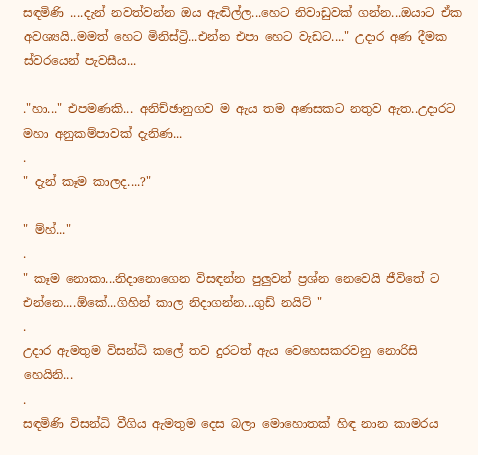සඳමිණි ....දැන් නවත්වන්න ඔය ඇඬිල්ල...හෙට නිවාඩුවක් ගන්න...ඔයාට ඒක අවශ්‍යයි..මමත් හෙට මිනිස්ට්‍රි...එන්න එපා හෙට වැඩට...." උදාර අණ දීමක ස්වරයෙන් පැවසීය...

."හා..." එපමණකි... අනිච්ඡානුගව ම ඇය තම අණසකට නතුව ඇත..උදාරට මහා අනුකම්පාවක් දැනිණ...
.
" දැන් කෑම කාලද....?"

" ම්හ්..."
.
" කෑම නොකා...නිදානොගෙන විසඳන්න පුලුවන් ප්‍රශ්න නෙවෙයි ජීවිතේ ට එන්නෙ....ඕකේ...ගිහින් කාල නිදාගන්න...ගුඩ් නයිට් "
.
උදාර ඇමතුම විසන්ධි කලේ තව දුරටත් ඇය වෙහෙසකරවනු නොරිසි හෙයිනි...
.
සඳමිණි විසන්ධි වීගිය ඇමතුම දෙස බලා මොහොතක් හිඳ නාන කාමරය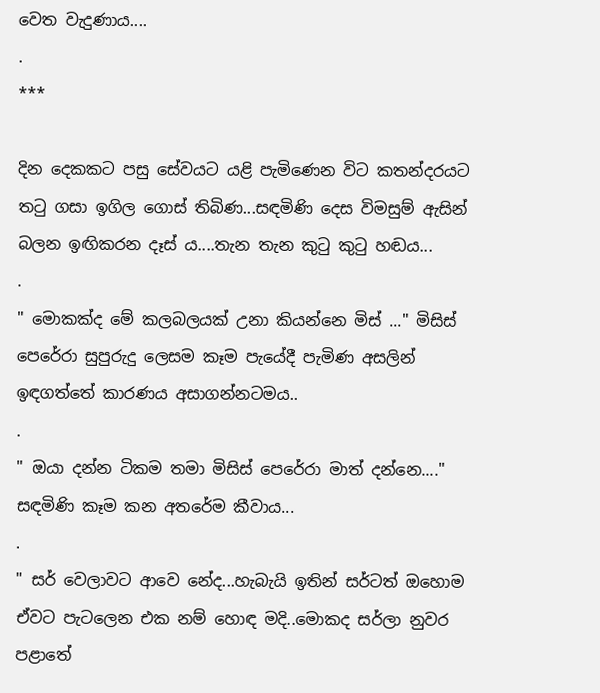වෙත වැදුණාය....
.
***

දින දෙකකට පසු සේවයට යළි පැමිණෙන විට කතන්දරයට තටු ගසා ඉගිල ගොස් තිබිණ...සඳමිණි දෙස විමසුම් ඇසින් බලන ඉඟිකරන දෑස්‍ ය....තැන තැන කුටු කුටු හඬය...
.
" මොකක්ද මේ කලබලයක් උනා කියන්නෙ මිස් ..." මිසිස් පෙරේරා සුපුරුදු ලෙසම කෑම පැයේදී පැමිණ අසලින් ඉඳගත්තේ කාරණය අසාගන්නටමය..
.
" ඔයා දන්න ටිකම තමා මිසිස් පෙරේරා මාත් දන්නෙ...." සඳමිණි කෑම කන අතරේම කීවාය...
.
" සර් වෙලාවට ආවෙ නේද...හැබැයි ඉතින් සර්ටත් ඔහොම ඒවට පැටලෙන එක නම් හොඳ මදි..මොකද සර්ලා නුවර පළාතේ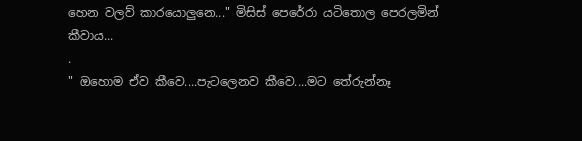හෙන වලව් කාරයොලුනෙ..." මිසිස් පෙරේරා යටිතොල පෙරලමින් කීවාය...
.
" ඔහොම ඒව කීවෙ....පැටලෙනව කීවෙ....මට තේරුන්නෑ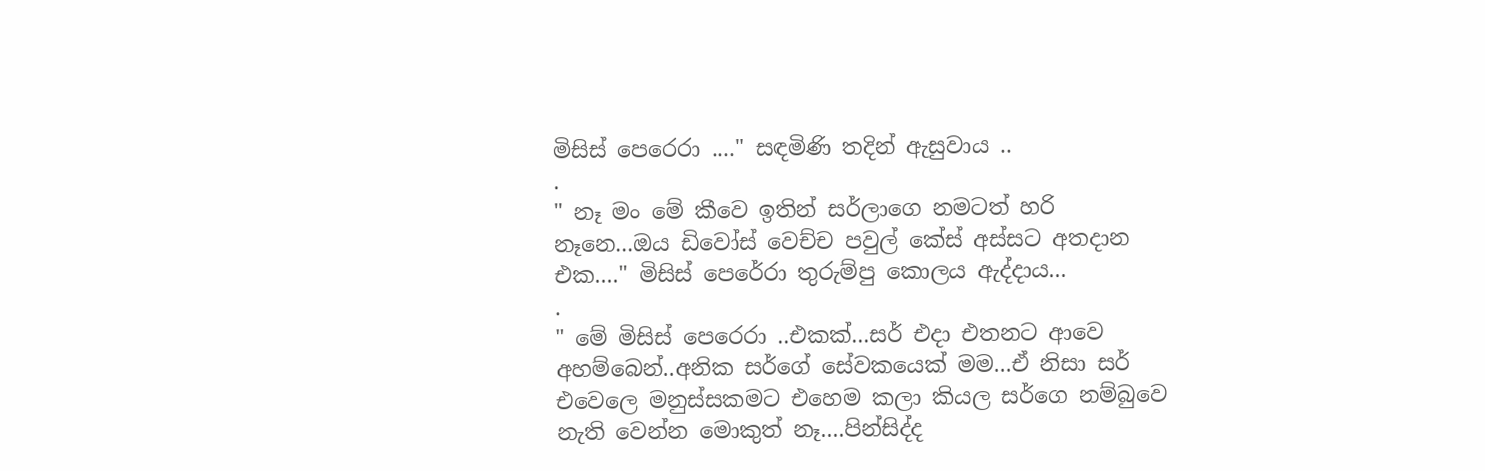මිසිස් පෙරෙරා ...." සඳමිණි තදින් ඇසුවාය ..
.
" නෑ මං මේ කීවෙ ඉතින් සර්ලාගෙ නමටත් හරි නෑනෙ...ඔය ඩිවෝස් වෙච්ච පවුල් කේස් අස්සට අතදාන එක...." මිසිස් පෙරේරා තුරුම්පු කොලය ඇද්දාය...
.
" මේ මිසිස් පෙරෙරා ..එකක්...සර් එදා එතනට ආවෙ අහම්බෙන්..අනික සර්ගේ සේවකයෙක් මම...ඒ නිසා සර් එවෙලෙ මනුස්සකමට එහෙම කලා කියල සර්ගෙ නම්බුවෙ නැති වෙන්න මොකුත් නෑ....පින්සිද්ද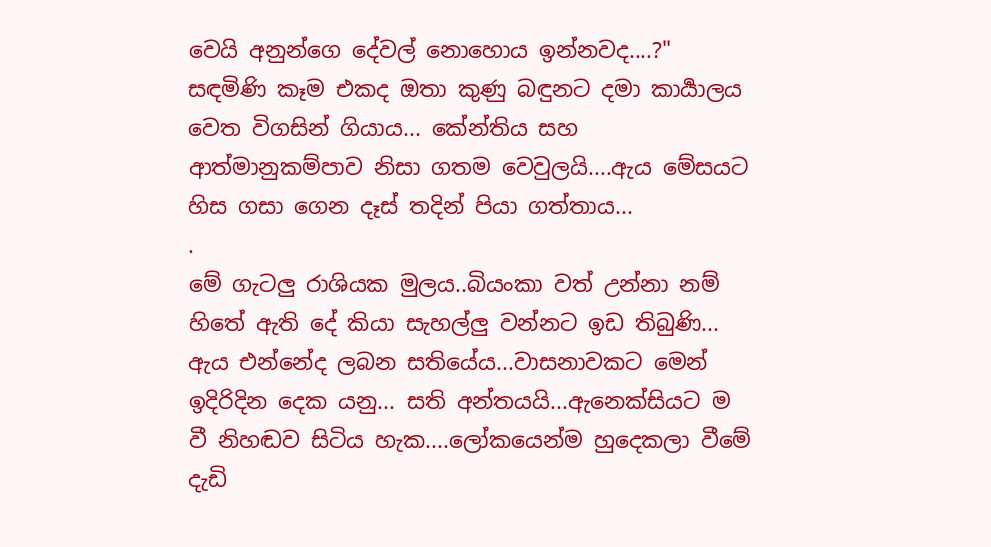වෙයි අනුන්ගෙ දේවල් නොහොය ඉන්නවද....?" සඳමිණි කෑම එකද ඔතා කුණු බඳුනට දමා කාර්‍යාලය වෙත විගසින් ගියාය... කේන්තිය සහ ආත්මානුකම්පාව නිසා ගතම වෙවුලයි....ඇය මේසයට හිස ගසා ගෙන දෑස් තදින් පියා ගත්තාය...
.
මේ ගැටලු රාශියක මුලය..බියංකා වත් උන්නා නම් හිතේ ඇති දේ කියා සැහල්ලු වන්නට ඉඩ තිබුණි... ඇය එන්නේද ලබන සතියේය...වාසනාවකට මෙන් ඉදිරිදින දෙක යනු... සති අන්තයයි...ඇනෙක්සියට ම වී නිහඬව සිටිය හැක....ලෝකයෙන්ම හුදෙකලා වීමේ දැඩි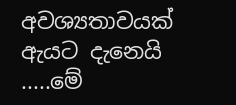අවශ්‍යතාවයක් ඇයට දැනෙයි .....මේ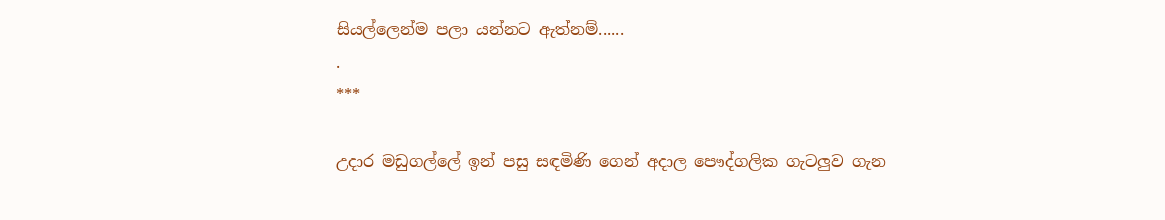සියල්ලෙන්ම පලා යන්නට ඇත්නම්......
.
***

උදාර මඩුගල්ලේ ඉන් පසු සඳමිණි ගෙන් අදාල පෞද්ගලික ගැටලුව ගැන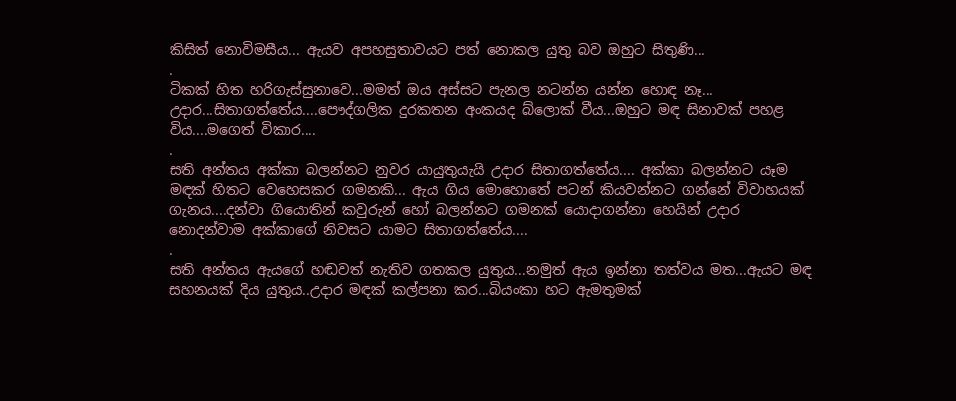කිසිත් නොවිමසීය... ඇයව අපහසුතාවයට පත් නොකල යුතු බව ඔහුට සිතුණි...
.
ටිකක් හිත හරිගැස්සුනාවෙ...මමත් ඔය අස්සට පැනල නටන්න යන්න හොඳ නෑ...
උදාර...සිතාගත්තේය....පෞද්ගලික දුරකතන අංකයද බ්ලොක් වීය...ඔහුට මඳ සිනාවක් පහළ විය....මගෙත් විකාර....
.
සති අන්තය අක්කා බලන්නට නුවර යායුතුයැයි උදාර සිතාගත්තේය.... අක්කා බලන්නට යෑම මඳක් හිතට වෙහෙසකර ගමනකි... ඇය ගිය මොහොතේ පටන් කියවන්නට ගන්නේ විවාහයක් ගැනය....දන්වා ගියොතින් කවුරුන් හෝ බලන්නට ගමනක් යොදාගන්නා හෙයින් උදාර නොදන්වාම අක්කාගේ නිවසට යාමට සිතාගත්තේය....
.
සති අන්තය ඇයගේ හඬවත් නැතිව ගතකල යුතුය...නමුත් ඇය ඉන්නා තත්වය මත...ඇයට මඳ සහනයක් දිය යුතුය..උදාර මඳක් කල්පනා කර...බියංකා හට ඇමතුමක්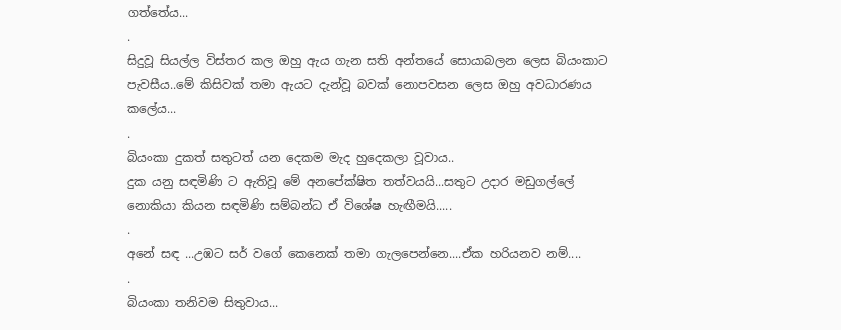ගත්තේය...
.
සිදුවූ සියල්ල විස්තර කල ඔහු ඇය ගැන සති අන්තයේ සොයාබලන ලෙස බියංකාට පැවසීය..මේ කිසිවක් තමා ඇයට දැන්වූ බවක් නොපවසන ලෙස ඔහු අවධාරණය කලේය...
.
බියංකා දුකත් සතුටත් යන දෙකම මැද හුදෙකලා වූවාය..
දුක යනු සඳමිණි ට ඇතිවූ මේ අනපේක්ෂිත තත්වයයි...සතුට උදාර මඩුගල්ලේ නොකියා කියන සඳමිණි සම්බන්ධ ඒ විශේෂ හැඟීමයි.....
.
අනේ සඳ ...උඹට සර් වගේ කෙනෙක් තමා ගැලපෙන්නෙ....ඒක හරියනව නම්....
.
බියංකා තනිවම සිතුවාය...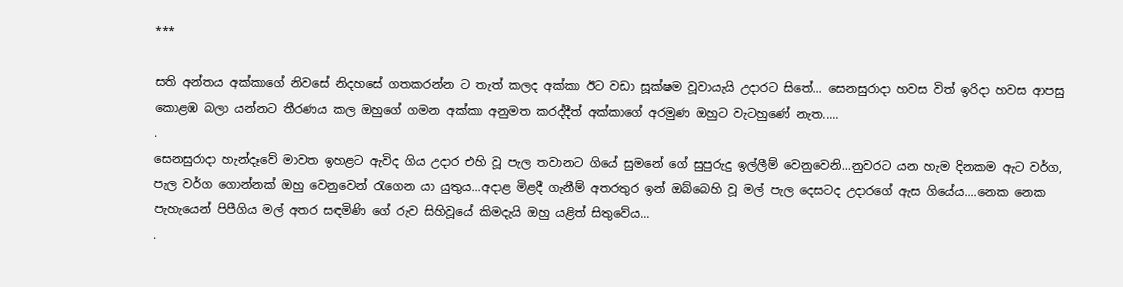***

සති අන්තය අක්කාගේ නිවසේ නිදහසේ ගතකරන්න ට තැත් කලද අක්කා ඊට වඩා සූක්ෂම වූවායැයි උදාරට සිතේ... සෙනසුරාදා හවස විත් ඉරිදා හවස ආපසු කොළඹ බලා යන්නට තීරණය කල ඔහුගේ ගමන අක්කා අනුමත කරද්දීත් අක්කාගේ අරමුණ ඔහුට වැටහුණේ නැත.....
.
සෙනසුරාදා හැන්දෑවේ මාවත ඉහළට ඇවිද ගිය උදාර එහි වූ පැල තවානට ගියේ සුමනේ ගේ සුපුරුදු ඉල්ලීම් වෙනුවෙනි...නුවරට යන හැම දිනකම ඇට වර්ග, පැල වර්ග ගොන්නක් ඔහු වෙනුවෙන් රැගෙන යා යුතුය...අදාළ මිළදී ගැනීම් අතරතුර ඉන් ඔබ්බෙහි වූ මල් පැල දෙසටද උදාරගේ ඇස ගියේය....නෙක නෙක පැහැයෙන් පිපීගිය මල් අතර සඳමිණි ගේ රුව සිහිවූයේ කිමදැයි ඔහු යළිත් සිතුවේය...
.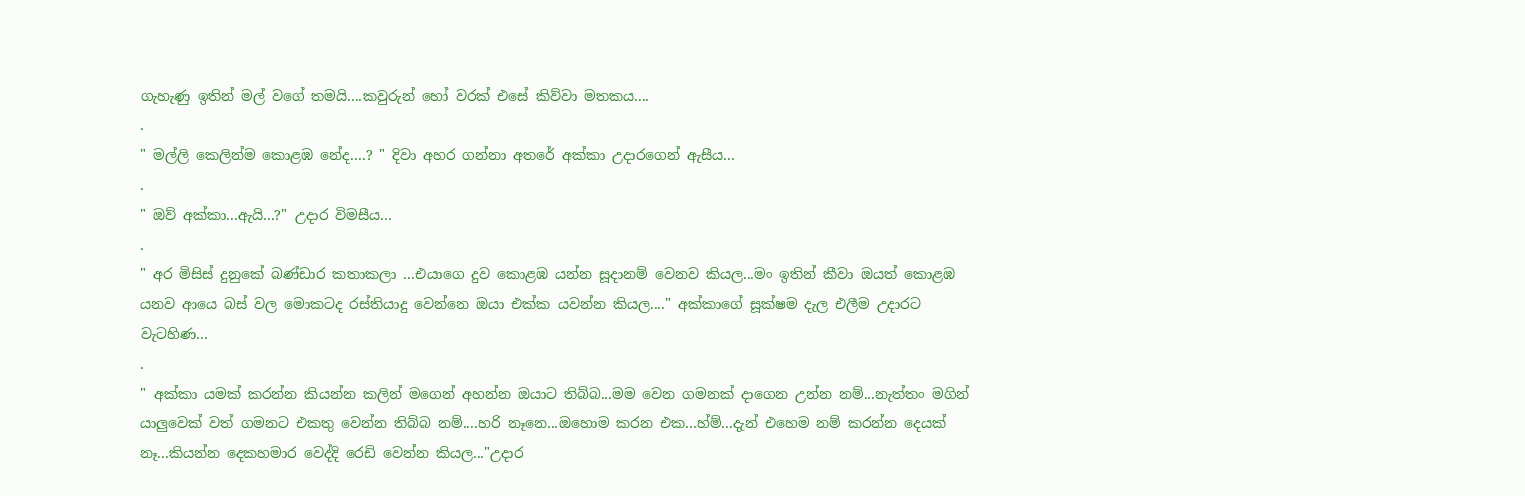ගැහැණු ඉතින් මල් වගේ තමයි....කවුරුන් හෝ වරක් එසේ කිව්වා මතකය....
.
" මල්ලි කෙලින්ම කොළඹ නේද....? " දිවා අහර ගන්නා අතරේ අක්කා උදාරගෙන් ඇසීය...
.
" ඔව් අක්කා...ඇයි...?" උදාර විමසීය...
.
" අර මිසිස් දුනුකේ බණ්ඩාර කතාකලා ...එයාගෙ දුව කොළඹ යන්න සූදානම් වෙනව කියල...මං ඉතින් කීවා ඔයත් කොළඹ යනව ආයෙ බස් වල මොකටද රස්තියාදු වෙන්නෙ ඔයා එක්ක යවන්න කියල...." අක්කාගේ සූක්ෂම දැල එලීම උදාරට වැටහිණ...
.
" අක්කා යමක් කරන්න කියන්න කලින් මගෙන් අහන්න ඔයාට තිබ්බ...මම වෙන ගමනක් දාගෙන උන්න නම්...නැත්තං මගින් යාලුවෙක් වත් ගමනට එකතු වෙන්න තිබ්බ නම්....හරි නෑනෙ...ඔහොම කරන එක...හ්ම්...දැන් එහෙම නම් කරන්න දෙයක් නෑ...කියන්න දෙකහමාර වෙද්දි රෙඩි වෙන්න කියල..."උදාර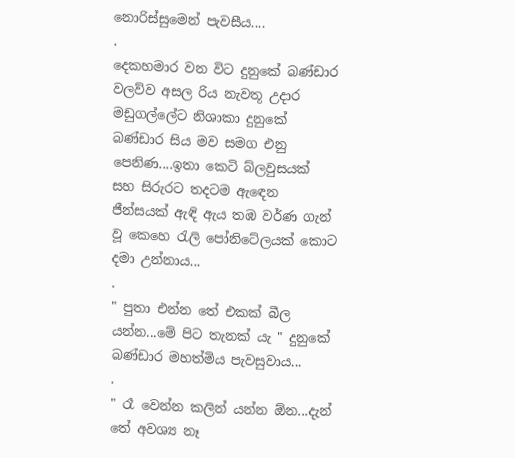නොරිස්සුමෙන් පැවසීය....
.
දෙකහමාර වන විට දුනුකේ බණ්ඩාර වලව්ව අසල රිය නැවතූ උදාර මඩුගල්ලේට නිශාකා දුනුකේ බණ්ඩාර සිය මව සමග එනු පෙනිණ....ඉතා කෙටි බ්ලවුසයක් සහ සිරුරට තදටම ඇඳෙන ජීන්සයක් ඇඳි ඇය තඹ වර්ණ ගැන් වූ කෙහෙ රැලි පෝනිටේලයක් කොට දමා උන්නාය...
.
" පුතා එන්න තේ එකක් බීල යන්න...මේ පිට තැනක් යැ " දුනුකේ බණ්ඩාර මහත්මිය පැවසුවාය...
.
" රෑ වෙන්න කලින් යන්න ඕන...දැන් තේ අවශ්‍ය නෑ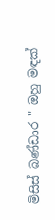මිසිස් බණ්ඩාර " ඔහු මඳක්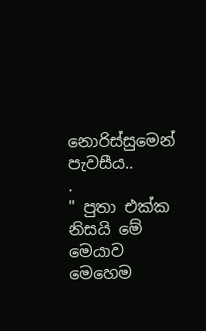නොරිස්සුමෙන් පැවසීය..
.
" පුතා එක්ක නිසයි මේ මෙයාව මෙහෙම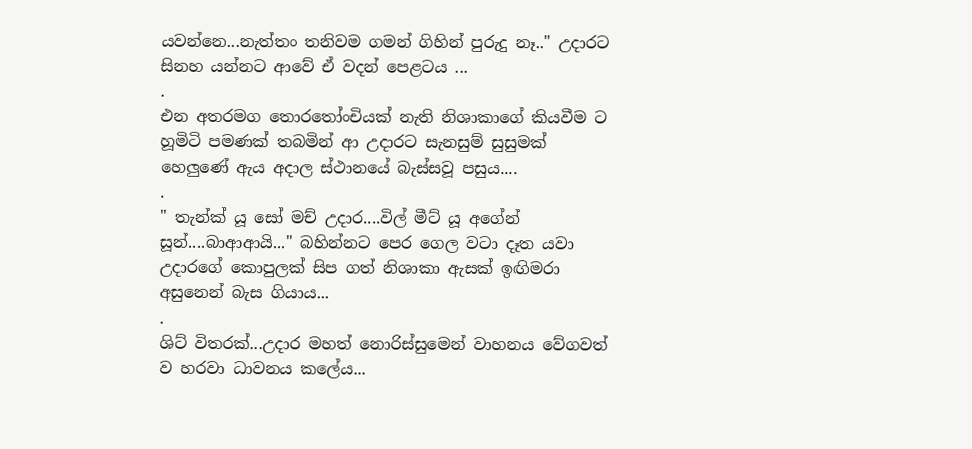යවන්නෙ...නැත්තං තනිවම ගමන් ගිහින් පුරුදු නෑ.." උදාරට සිනහ යන්නට ආවේ ඒ වදන් පෙළටය ...
.
එන අතරමග තොරතෝංචියක් නැති නිශාකාගේ කියවීම ට හූමිටි පමණක් තබමින් ආ උදාරට සැනසුම් සුසුමක් හෙලුණේ ඇය අදාල ස්ථානයේ බැස්සවූ පසුය....
.
" තැන්ක් යූ සෝ මච් උදාර....විල් මීට් යූ අගේන් සූන්....බාආආයි..." බහින්නට පෙර ගෙල වටා දෑත යවා උදාරගේ කොපුලක් සිප ගත් නිශාකා ඇසක් ඉඟිමරා අසුනෙන් බැස ගියාය...
.
ශිට් විතරක්...උදාර මහත් නොරිස්සුමෙන් වාහනය වේගවත් ව හරවා ධාවනය කලේය...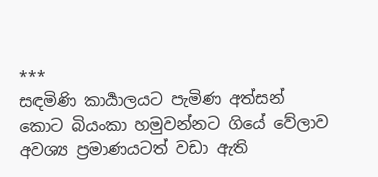***
සඳමිණි කාර්‍යාලයට පැමිණ අත්සන් කොට බියංකා හමුවන්නට ගියේ වේලාව අවශ්‍ය ප්‍රමාණයටත් වඩා ඇති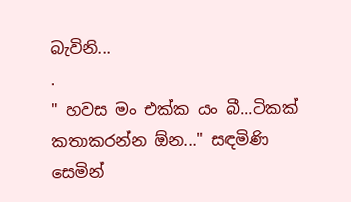බැවිනි...
.
" හවස මං එක්ක යං බී...ටිකක් කතාකරන්න ඕන..." සඳමිණි සෙමින්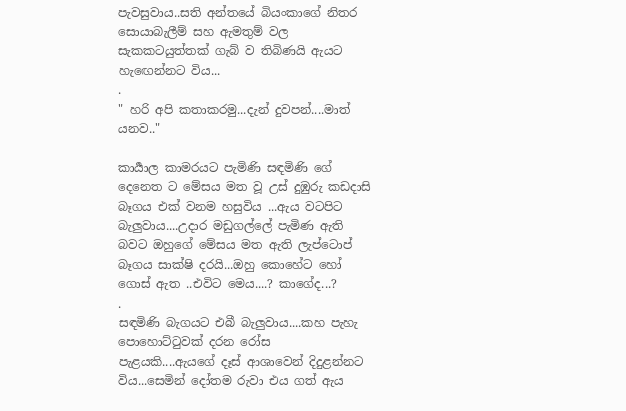පැවසුවාය..සති අන්තයේ බියංකාගේ නිතර සොයාබැලීම් සහ ඇමතුම් වල සැකකටයුත්තක් ගැබ් ව තිබිණයි ඇයට හැඟෙන්නට විය...
.
" හරි අපි කතාකරමු...දැන් දුවපන්....මාත් යනව.."

කාර්‍යාල කාමරයට පැමිණි සඳමිණි ගේ දෙනෙත ට මේසය මත වූ උස් දුඹුරු කඩදාසි බෑගය එක් වනම හසුවිය ...ඇය වටපිට බැලුවාය....උදාර මඩුගල්ලේ පැමිණ ඇති බවට ඔහුගේ මේසය මත ඇති ලැප්ටොප් බෑගය සාක්ෂි දරයි...ඔහු කොහේට හෝ ගොස් ඇත ..එවිට මෙය....? කාගේද...?
.
සඳමිණි බැගයට එබී බැලුවාය....කහ පැහැ පොහොට්ටුවක් දරන රෝස පැළයකි....ඇයගේ දෑස් ආශාවෙන් දිදුළන්නට විය...සෙමින් දෝතම රුවා එය ගත් ඇය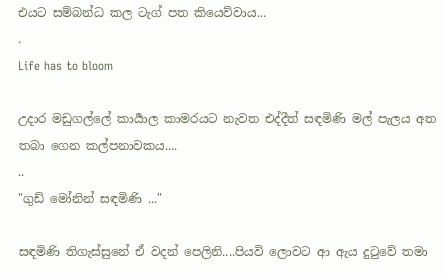එයට සම්බන්ධ කල ටැග් පත කියෙව්වාය...
.
Life has to bloom

උදාර මඩුගල්ලේ කාර්‍යාල කාමරයට නැවත එද්දීත් සඳමිණි මල් පැලය අත තබා ගෙන කල්පනාවකය....
..
"ගුඩ් මෝනින් සඳමිණි ..."

සඳමිණි තිගැස්සුනේ ඒ වදන් පෙලිනි....පියවි ලොවට ආ ඇය දුටුවේ තමා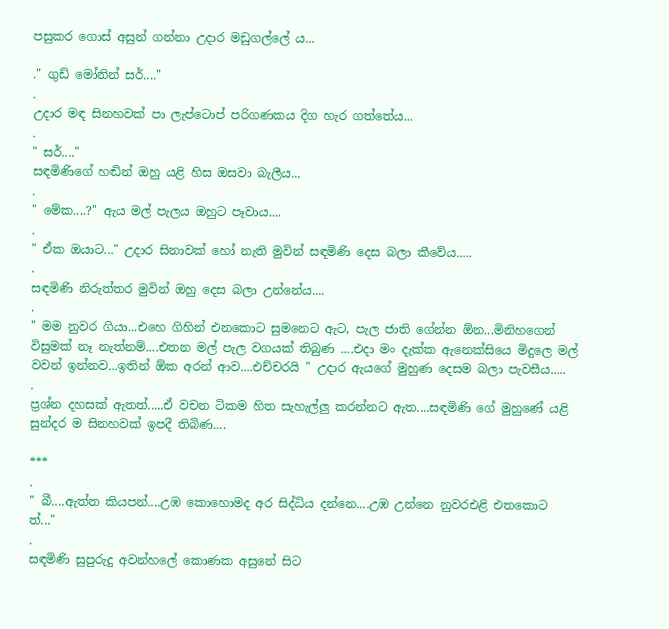පසුකර ගොස් අසුන් ගන්නා උදාර මඩුගල්ලේ ය...

." ගුඩ් මෝනින් සර්...."
.
උදාර මඳ සිනහවක් පා ලැප්ටොප් පරිගණකය දිග හැර ගත්තේය...
.
" සර්...."
සඳමිණිගේ හඬින් ඔහු යළි හිස ඔසවා බැලීය...
.
" මේක....?" ඇය මල් පැලය ඔහුට පෑවාය....
.
" ඒක ඔයාට..." උදාර සිනාවක් හෝ නැති මුවින් සඳමිණි දෙස බලා කීවේය.....
.
සඳමිණි නිරුත්තර මුවින් ඔහු දෙස බලා උන්නේය....
.
" මම නුවර ගියා...එහෙ ගිහින් එනකොට සුමනෙට ඇට, පැල ජාති ගේන්න ඕන...මිනිහගෙන් විසුමක් නෑ නැත්නම්....එතන මල් පැල වගයක් තිබුණ ....එදා මං දැක්ක ඇනෙක්සියෙ මිදුලෙ මල් වවන් ඉන්නව...ඉතින් ඕක අරන් ආව....එච්චරයි " උදාර ඇයගේ මුහුණ දෙසම බලා පැවසීය.....
.
ප්‍රශ්න දහසක් ඇතත්.....ඒ වචන ටිකම හිත සැහැල්ලු කරන්නට ඇත....සඳමිණි ගේ මුහුණේ යළි සුන්දර ම සිනහවක් ඉපදී තිබිණ....

***
.
" බී....ඇත්ත කියපන්....උඹ කොහොමද අර සිද්ධිය දන්නෙ....උඹ උන්නෙ නුවරඑළි එතකොට ත්..."
.
සඳමිණි සුපුරුදු අවන්හලේ කොණක අසුනේ සිට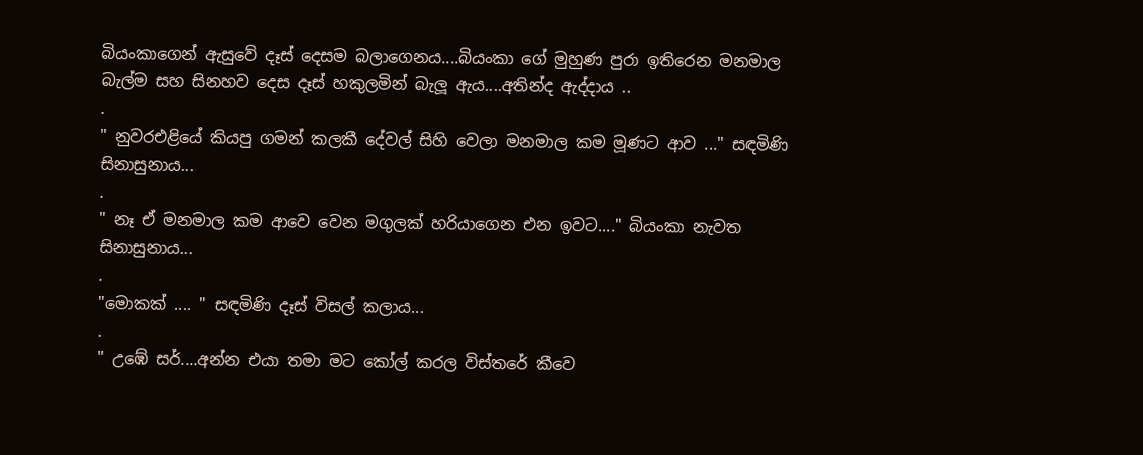බියංකාගෙන් ඇසුවේ දෑස් දෙසම බලාගෙනය....බියංකා ගේ මුහුණ පුරා ඉතිරෙන මනමාල බැල්ම සහ සිනහව දෙස දෑස් හකුලමින් බැලූ ඇය....අතින්ද ඇද්දාය ..
.
" නුවරඑළියේ කියපු ගමන් කලකී දේවල් සිහි වෙලා මනමාල කම මූණට ආව ..." සඳමිණි සිනාසුනාය...
.
" නෑ ඒ මනමාල කම ආවෙ වෙන මගුලක් හරියාගෙන එන ඉවට...." බියංකා නැවත සිනාසුනාය...
.
"මොකක් .... " සඳමිණි දෑස් විසල් කලාය...
.
" උඹේ සර්....අන්න එයා තමා මට කෝල් කරල විස්තරේ කීවෙ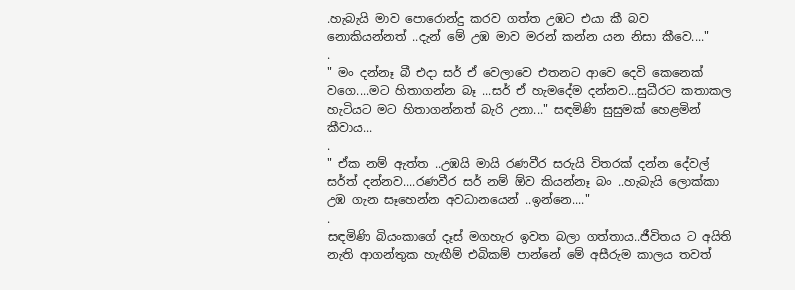.හැබැයි මාව පොරොන්දු කරව ගත්ත උඹට එයා කී බව නොකියන්නත් ..දැන් මේ උඹ මාව මරන් කන්න යන නිසා කීවෙ...."
.
" මං දන්නෑ බී එදා සර් ඒ වෙලාවෙ එතනට ආවෙ දෙවි කෙනෙක් වගෙ....මට හිතාගන්න බෑ ...සර් ඒ හැමදේම දන්නව...සුධීරට කතාකල හැටියට මට හිතාගන්නත් බැරි උනා..." සඳමිණි සුසුමක් හෙළමින් කීවාය...
.
" ඒක නම් ඇත්ත ..උඹයි මායි රණවීර සරුයි විතරක් දන්න දේවල් සර්ත් දන්නව....රණවීර සර් නම් ඕව කියන්නෑ බං ..හැබැයි ලොක්කා උඹ ගැන සෑහෙන්න අවධානයෙන් ..ඉන්නෙ...."
.
සඳමිණි බියංකාගේ දෑස් මගහැර ඉවත බලා ගත්තාය..ජීවිතය ට අයිති නැති ආගන්තුක හැඟීම් එබිකම් පාන්නේ මේ අසීරුම කාලය තවත්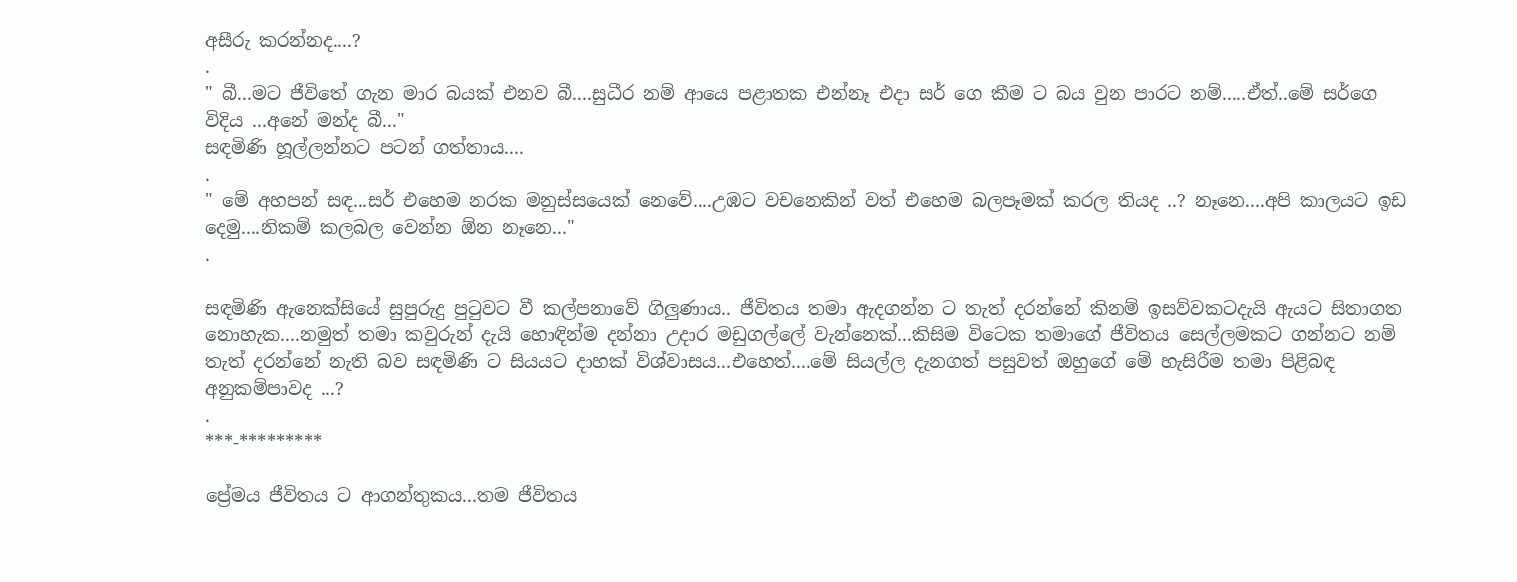අසීරු කරන්නද....?
.
" බී...මට ජීවිතේ ගැන මාර බයක් එනව බී....සුධීර නම් ආයෙ පළාතක එන්නෑ එදා සර් ගෙ කීම ට බය වුන පාරට නම්.....ඒත්..මේ සර්ගෙ විදිය ...අනේ මන්ද බී..."
සඳමිණි හූල්ලන්නට පටන් ගත්තාය....
.
" මේ අහපන් සඳ...සර් එහෙම නරක මනුස්සයෙක් නෙවේ....උඹට වචනෙකින් වත් එහෙම බලපෑමක් කරල තියද ..? නෑනෙ....අපි කාලයට ඉඩ දෙමු....නිකම් කලබල වෙන්න ඕන නෑනෙ..."
.

සඳමිණි ඇනෙක්සියේ සුපුරුදු පුටුවට වී කල්පනාවේ ගිලුණාය.. ජීවිතය තමා ඇදගන්න ට තැත් දරන්නේ කිනම් ඉසව්වකටදැයි ඇයට සිතාගත නොහැක....නමුත් තමා කවුරුන් දැයි හොඳින්ම දන්නා උදාර මඩුගල්ලේ වැන්නෙක්...කිසිම විටෙක තමාගේ ජීවිතය සෙල්ලමකට ගන්නට නම් තැත් දරන්නේ නැති බව සඳමිණි ට සියයට දාහක් විශ්වාසය...එහෙත්....මේ සියල්ල දැනගත් පසුවත් ඔහුගේ මේ හැසිරීම තමා පිළිබඳ අනුකම්පාවද ...?
.
***-*********

ප්‍රේමය ජීවිතය ට ආගන්තුකය...තම ජීවිතය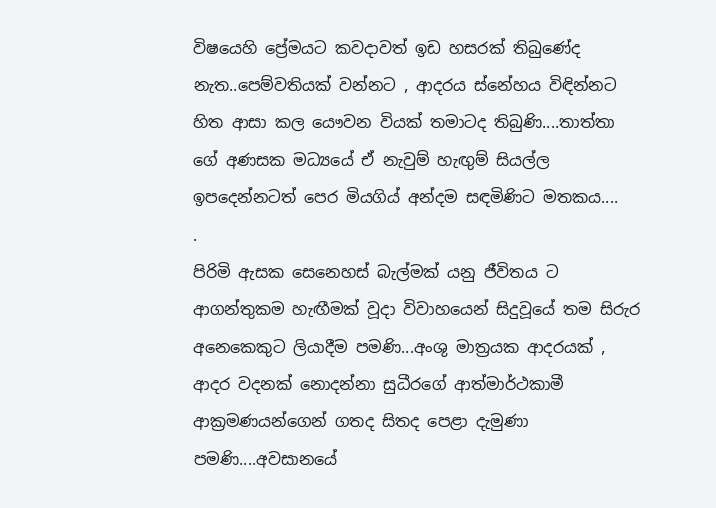විෂයෙහි ප්‍රේමයට කවදාවත් ඉඩ හසරක් තිබුණේද නැත..පෙම්වතියක් වන්නට , ආදරය ස්නේහය විඳින්නට හිත ආසා කල යෞවන වියක් තමාටද තිබුණි....තාත්තා ගේ අණසක මධ්‍යයේ ඒ නැවුම් හැඟුම් සියල්ල ඉපදෙන්නටත් පෙර මියගිය් අන්දම සඳමිණිට මතකය....
.
පිරිමි ඇසක සෙනෙහස් බැල්මක් යනු ජීවිතය ට ආගන්තුකම හැඟීමක් වූදා විවාහයෙන් සිදුවූයේ තම සිරුර අනෙකෙකුට ලියාදීම පමණි...අංශු මාත්‍රයක ආදරයක් , ආදර වදනක් නොදන්නා සුධීරගේ ආත්මාර්ථකාමී ආක්‍රමණයන්ගෙන් ගතද සිතද පෙළා දැමුණා පමණි....අවසානයේ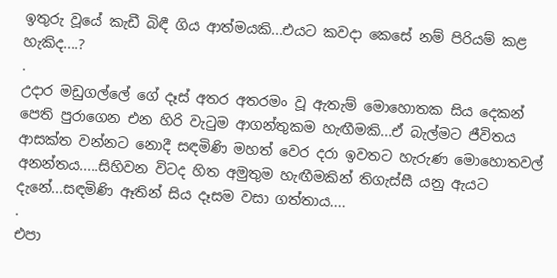ඉතුරු වූයේ කැඩී බිඳී ගිය ආත්මයකි...එයට කවදා කෙසේ නම් පිරියම් කළ හැකිද....?
.
උදාර මඩුගල්ලේ ගේ දෑස් අතර අතරමං වූ ඇතැම් මොහොතක සිය දෙකන් පෙති පුරාගෙන එන හිරි වැටුම ආගන්තුකම හැඟීමකි...ඒ බැල්මට ජීවිතය ආසක්ත වන්නට නොදී සඳමිණි මහත් වෙර දරා ඉවතට හැරුණ මොහොතවල් අනන්තය.....සිහිවන විටද හිත අමුතුම හැඟීමකින් තිගැස්සී යනු ඇයට දැනේ...සඳමිණි ඈතින් සිය දෑසම වසා ගත්තාය....
.
එපා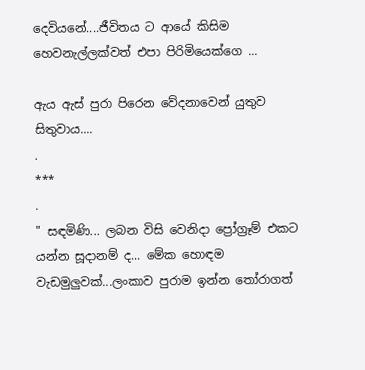දෙවියනේ....ජීවිතය ට ආයේ කිසිම හෙවනැල්ලක්වත් එපා පිරිමියෙක්ගෙ ...

ඇය ඇස් පුරා පිරෙන වේදනාවෙන් යුතුව සිතුවාය....
.
***
.
" සඳමිණි... ලබන විසි වෙනිදා ප්‍රෝග්‍රෑම් එකට යන්න සූදානම් ද... මේක හොඳම වැඩමුලුවක්...ලංකාව පුරාම ඉන්න තෝරාගත්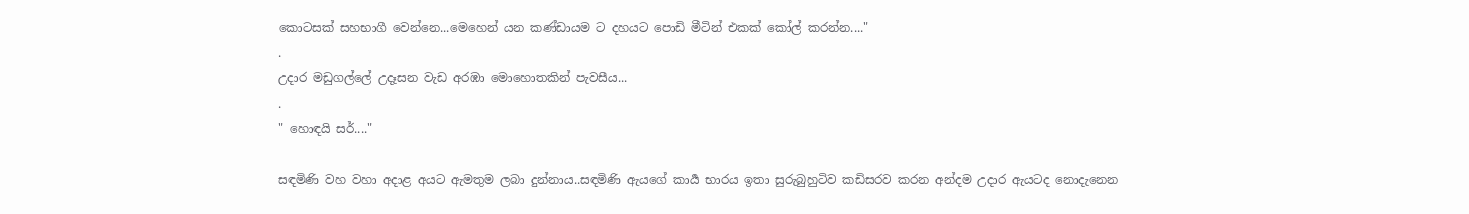කොටසක් සහභාගී වෙන්නෙ...මෙහෙන් යන කණ්ඩායම ට දහයට පොඩි මීටින් එකක් කෝල් කරන්න...."
.
උදාර මඩුගල්ලේ උදෑසන වැඩ අරඹා මොහොතකින් පැවසීය...
.
" හොඳයි සර්...."

සඳමිණි වහ වහා අදාළ අයට ඇමතුම ලබා දුන්නාය..සඳමිණි ඇයගේ කාර්‍ය භාරය ඉතා සුරුබුහුටිව කඩිසරව කරන අන්දම උදාර ඇයටද නොදැනෙන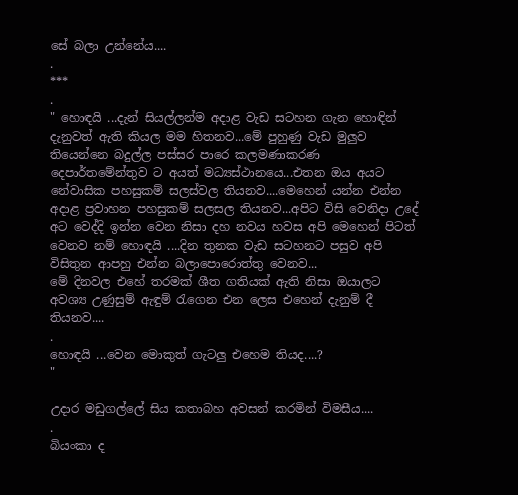සේ බලා උන්නේය....
.
***
.
" හොඳයි ...දැන් සියල්ලන්ම අදාළ වැඩ සටහන ගැන හොඳින් දැනුවත් ඇති කියල මම හිතනව...මේ පුහුණු වැඩ මුලුව තියෙන්නෙ බදුල්ල පස්සර පාරෙ කලමණාකරණ දෙපාර්තමේන්තුව ට අයත් මධ්‍යස්ථානයෙ...එතන ඔය අයට නේවාසික පහසුකම් සලස්වල තියනව....මෙහෙන් යන්න එන්න අදාළ ප්‍රවාහන පහසුකම් සලසල තියනව...අපිට විසි වෙනිදා උදේ අට වෙද්දි ඉන්න වෙන නිසා දහ නවය හවස අපි මෙහෙන් පිටත් වෙනව නම් හොඳයි ....දින තුනක වැඩ සටහනට පසුව අපි විසිතුන ආපහු එන්න බලාපොරොත්තු වෙනව...
මේ දිනවල එහේ තරමක් ශීත ගතියක් ඇති නිසා ඔයාලට අවශ්‍ය උණුසුම් ඇඳුම් රැගෙන එන ලෙස එහෙන් දැනුම් දී තියනව....
.
හොඳයි ...වෙන මොකුත් ගැටලු එහෙම තියද....?
"

උදාර මඩුගල්ලේ සිය කතාබහ අවසන් කරමින් විමසීය....
.
බියංකා ද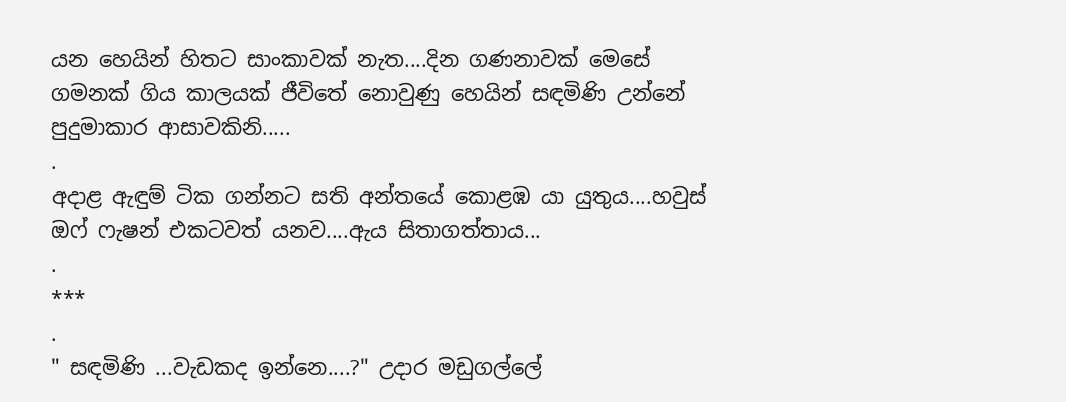යන හෙයින් හිතට සාංකාවක් නැත....දින ගණනාවක් මෙසේ ගමනක් ගිය කාලයක් ජීවිතේ නොවුණු හෙයින් සඳමිණි උන්නේ පුදුමාකාර ආසාවකිනි.....
.
අදාළ ඇඳුම් ටික ගන්නට සති අන්තයේ කොළඹ යා යුතුය....හවුස් ඔෆ් ෆැෂන් එකටවත් යනව....ඇය සිතාගත්තාය...
.
***
.
" සඳමිණි ...වැඩකද ඉන්නෙ....?" උදාර මඩුගල්ලේ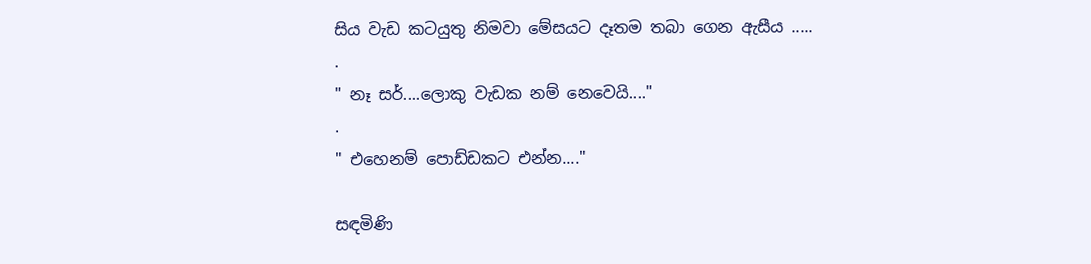සිය වැඩ කටයුතු නිමවා මේසයට දෑතම තබා ගෙන ඇසීය .....
.
" නෑ සර්....ලොකු වැඩක නම් නෙවෙයි...."
.
" එහෙනම් පොඩ්ඩකට එන්න...."

සඳමිණි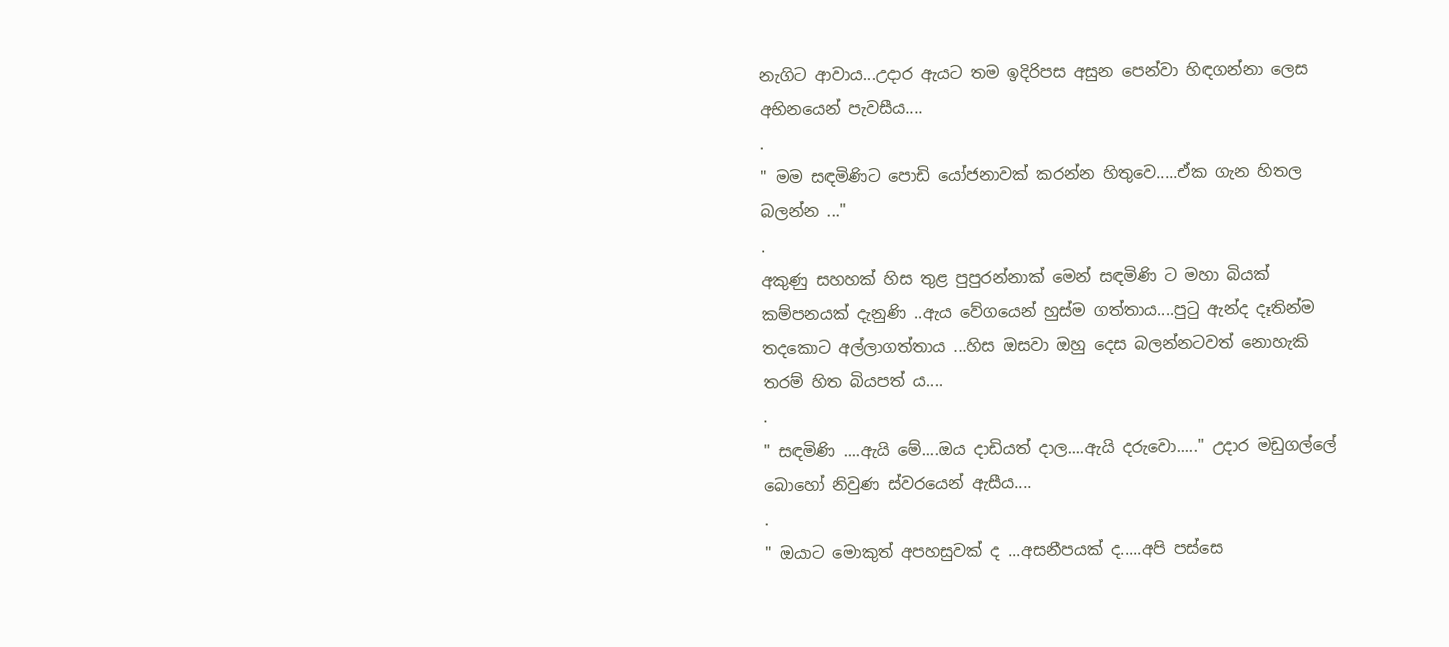නැගිට ආවාය...උදාර ඇයට තම ඉදිරිපස අසුන පෙන්වා හිඳගන්නා ලෙස අභිනයෙන් පැවසීය....
.
" මම සඳමිණිට පොඩි යෝජනාවක් කරන්න හිතුවෙ.....ඒක ගැන හිතල බලන්න ..."
.
අකුණු සහහක් හිස තුළ පුපුරන්නාක් මෙන් සඳමිණි ට මහා බියක් කම්පනයක් දැනුණි ..ඇය වේගයෙන් හුස්ම ගත්තාය....පුටු ඇන්ද දෑතින්ම තදකොට අල්ලාගත්තාය ...හිස ඔසවා ඔහු දෙස බලන්නටවත් නොහැකි තරම් හිත බියපත් ය....
.
" සඳමිණි ....ඇයි මේ....ඔය දාඩියත් දාල....ඇයි දරුවො....." උදාර මඩුගල්ලේ බොහෝ නිවුණ ස්වරයෙන් ඇසීය....
.
" ඔයාට මොකුත් අපහසුවක් ද ...අසනීපයක් ද.....අපි පස්සෙ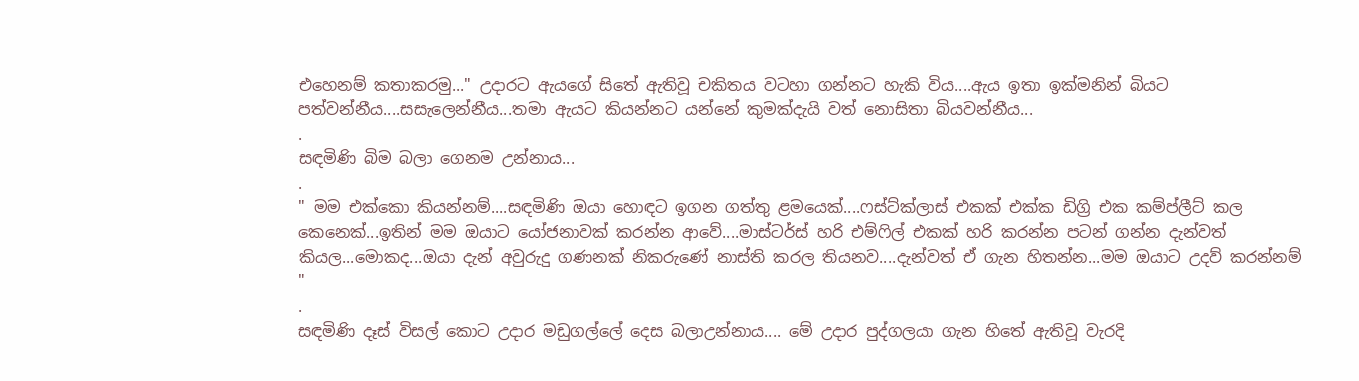එහෙනම් කතාකරමු..." උදාරට ඇයගේ සිතේ ඇතිවූ චකිතය වටහා ගන්නට හැකි විය....ඇය ඉතා ඉක්මනින් බියට පත්වන්නීය....සසැලෙන්නීය...තමා ඇයට කියන්නට යන්නේ කුමක්දැයි වත් නොසිතා බියවන්නීය...
.
සඳමිණි බිම බලා ගෙනම උන්නාය...
.
" මම එක්කො කියන්නම්....සඳමිණි ඔයා හොඳට ඉගන ගත්තු ළමයෙක්....ෆස්ට්ක්ලාස් එකක් එක්ක ඩිග්‍රි එක කම්ප්ලීට් කල කෙනෙක්...ඉතින් මම ඔයාට යෝජනාවක් කරන්න ආවේ....මාස්ටර්ස් හරි එම්ෆිල් එකක් හරි කරන්න පටන් ගන්න දැන්වත් කියල...මොකද...ඔයා දැන් අවුරුදු ගණනක් නිකරුණේ නාස්ති කරල තියනව....දැන්වත් ඒ ගැන හිතන්න...මම ඔයාට උදව් කරන්නම් "
.
සඳමිණි දෑස් විසල් කොට උදාර මඩුගල්ලේ දෙස බලාඋන්නාය.... මේ උදාර පුද්ගලයා ගැන හිතේ ඇතිවූ වැරදි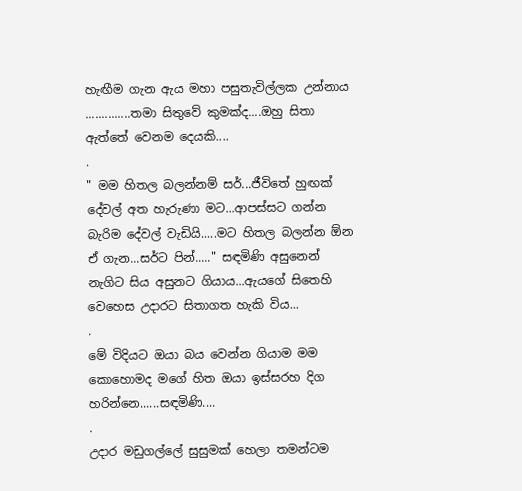හැඟීම ගැන ඇය මහා පසුතැවිල්ලක උන්නාය ..............තමා සිතුවේ කුමක්ද....ඔහු සිතා ඇත්තේ වෙනම දෙයකි....
.
" මම හිතල බලන්නම් සර්...ජීවිතේ හුඟක් දේවල් අත හැරුණා මට...ආපස්සට ගන්න බැරිම දේවල් වැඩියි.....මට හිතල බලන්න ඕන ඒ ගැන...සර්ට පින්....." සඳමිණි අසුනෙන් නැගිට සිය අසුනට ගියාය...ඇයගේ සිතෙහි වෙහෙස උදාරට සිතාගත හැකි විය...
.
මේ විදියට ඔයා බය වෙන්න ගියාම මම කොහොමද මගේ හිත ඔයා ඉස්සරහ දිග හරින්නෙ......සඳමිණි....
.
උදාර මඩුගල්ලේ සුසුමක් හෙලා තමන්ටම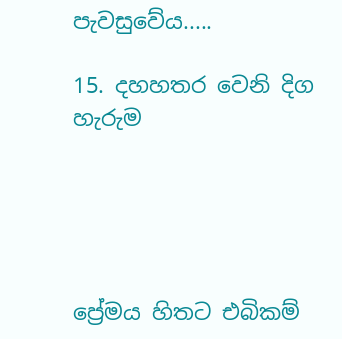පැවසුවේය.....

15. දහහතර වෙනි දිග හැරුම





ප්‍රේමය හිතට එබිකම්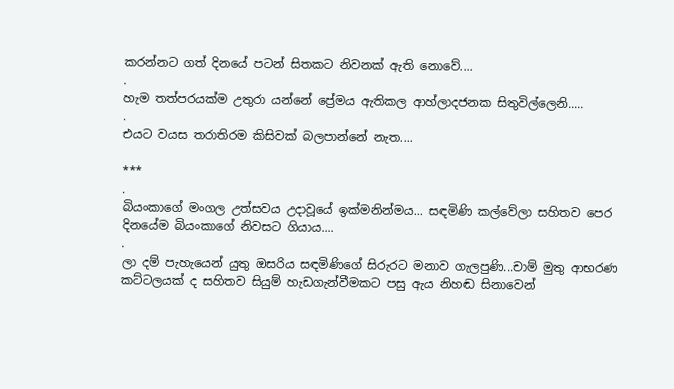කරන්නට ගත් දිනයේ පටන් සිතකට නිවනක් ඇති නොවේ....
.
හැම තත්පරයක්ම උතුරා යන්නේ ප්‍රේමය ඇතිකල ආහ්ලාදජනක සිතුවිල්ලෙනි.....
.
එයට වයස තරාතිරම කිසිවක් බලපාන්නේ නැත....

***
.
බියංකාගේ මංගල උත්සවය උදාවූයේ ඉක්මනින්මය... සඳමිණි කල්වේලා සහිතව පෙර දිනයේම බියංකාගේ නිවසට ගියාය....
.
ලා දම් පැහැයෙන් යුතු ඔසරිය සඳමිණිගේ සිරුරට මනාව ගැලපුණි...චාම් මුතු ආභරණ කට්ටලයක් ද සහිතව සියුම් හැඩගැන්වීමකට පසු ඇය නිහඬ සිනාවෙන්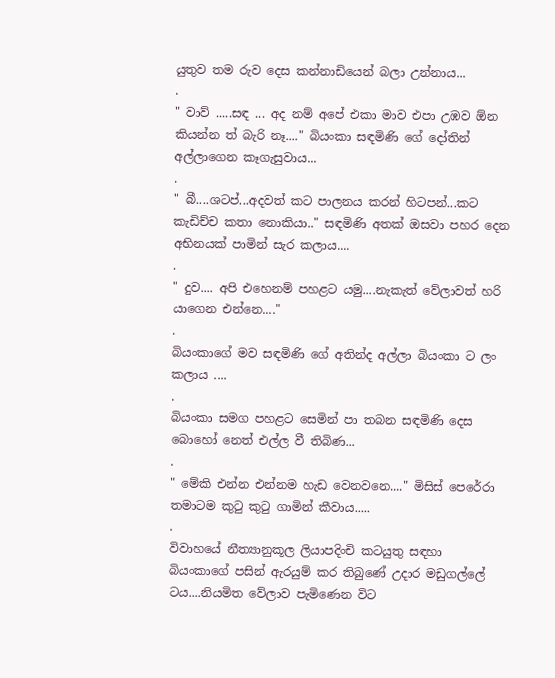යුතුව තම රුව දෙස කන්නාඩියෙන් බලා උන්නාය...
.
" වාව් .....සඳ ... අද නම් අපේ එකා මාව එපා උඹව ඕන කියන්න ත් බැරි නෑ...." බියංකා සඳමිණි ගේ දෝතින් අල්ලාගෙන කෑගැසුවාය...
.
" බී....ශටප්...අදවත් කට පාලනය කරන් හිටපන්...කට කැඩිච්ච කතා නොකියා.." සඳමිණි අතක් ඔසවා පහර දෙන අභිනයක් පාමින් සැර කලාය....
.
" දුව.... අපි එහෙනම් පහළට යමු....නැකැත් වේලාවත් හරි යාගෙන එන්නෙ...."
.
බියංකාගේ මව සඳමිණි ගේ අතින්ද අල්ලා බියංකා ට ලං කලාය ....
.
බියංකා සමග පහළට සෙමින් පා තබන සඳමිණි දෙස බොහෝ නෙත් එල්ල වී තිබිණ...
.
" මේකි එන්න එන්නම හැඩ වෙනවනෙ...." මිසිස් පෙරේරා තමාටම කුටු කුටු ගාමින් කීවාය.....
.
විවාහයේ නීත්‍යානුකූල ලියාපදිංචි කටයුතු සඳහා බියංකාගේ පසින් ඇරයුම් කර තිබුණේ උදාර මඩුගල්ලේ ටය....නියමිත වේලාව පැමිණෙන විට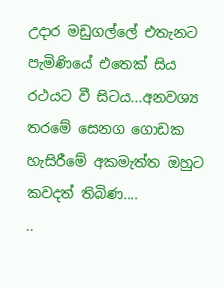උදාර මඩුගල්ලේ එතැනට පැමිණියේ එතෙක් සිය රථයට වී සිටය...අනවශ්‍ය තරමේ සෙනග ගොඩක හැසිරීමේ අකමැත්ත ඔහුට කවදත් තිබිණ....
..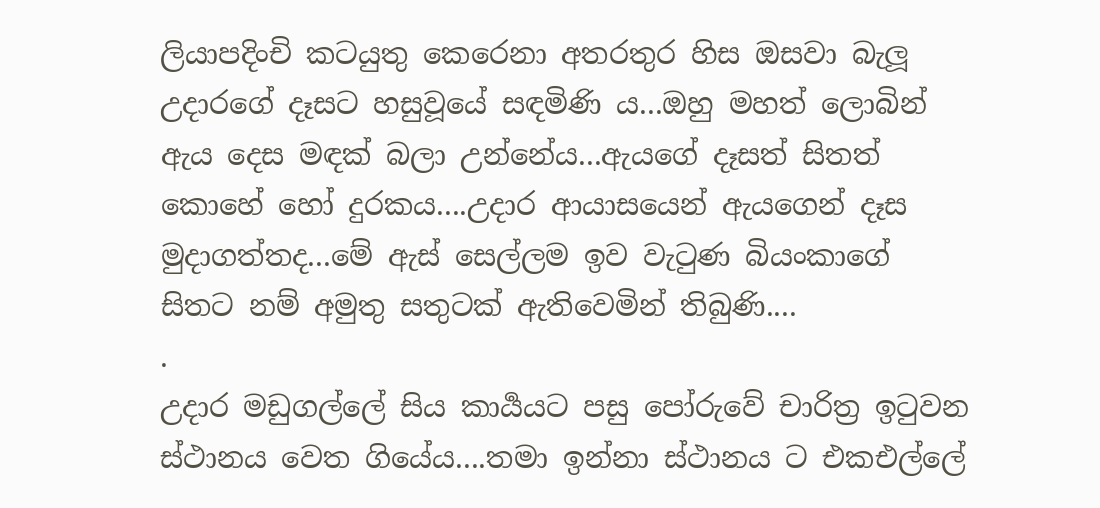ලියාපදිංචි කටයුතු කෙරෙනා අතරතුර හිස ඔසවා බැලූ උදාරගේ දෑසට හසුවූයේ සඳමිණි ය...ඔහු මහත් ලොබින් ඇය දෙස මඳක් බලා උන්නේය...ඇයගේ දෑසත් සිතත් කොහේ හෝ දුරකය....උදාර ආයාසයෙන් ඇයගෙන් දෑස මුදාගත්තද...මේ ඇස් සෙල්ලම ඉව වැටුණ බියංකාගේ සිතට නම් අමුතු සතුටක් ඇතිවෙමින් තිබුණි....
.
උදාර මඩුගල්ලේ සිය කාර්‍යයට පසු පෝරුවේ චාරිත්‍ර ඉටුවන ස්ථානය වෙත ගියේය....තමා ඉන්නා ස්ථානය ට එකඑල්ලේ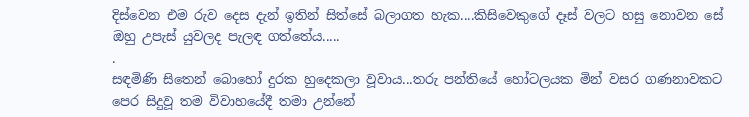දිස්වෙන එම රුව දෙස දැන් ඉතින් සිත්සේ බලාගත හැක....කිසිවෙකුගේ දෑස් වලට හසු නොවන සේ ඔහු උපැස් යුවලද පැලඳ ගත්තේය.....
.
සඳමිණි සිතෙන් බොහෝ දුරක හුදෙකලා වූවාය...තරු පන්තියේ හෝටලයක මින් වසර ගණනාවකට පෙර සිදුවූ තම විවාහයේදී තමා උන්නේ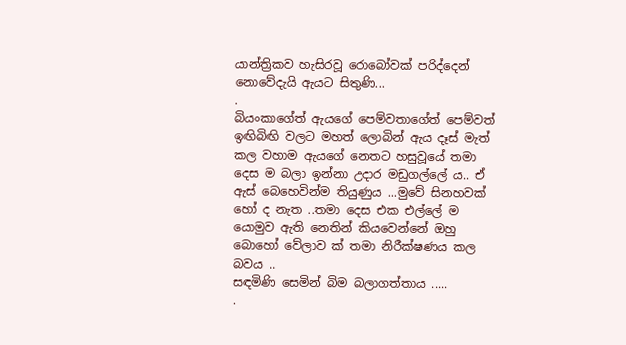යාන්ත්‍රිකව හැසිරවූ රොබෝවක් පරිද්දෙන් නොවේදැයි ඇයට සිතුණි...
.
බියංකාගේත් ඇයගේ පෙම්වතාගේත් පෙම්වත් ඉඟිබිඟි වලට මහත් ලොබින් ඇය දෑස් මැත් කල වහාම ඇයගේ නෙතට හසුවූයේ තමා දෙස ම බලා ඉන්නා උදාර මඩුගල්ලේ ය.. ඒ ඇස් බෙහෙවින්ම තියුණුය ...මුවේ සිනහවක් හෝ ද නැත ..තමා දෙස එක එල්ලේ ම යොමුව ඇති නෙතින් කියවෙන්නේ ඔහු බොහෝ වේලාව ක් තමා නිරීක්ෂණය කල බවය ..
සඳමිණි සෙමින් බිම බලාගත්තාය .....
.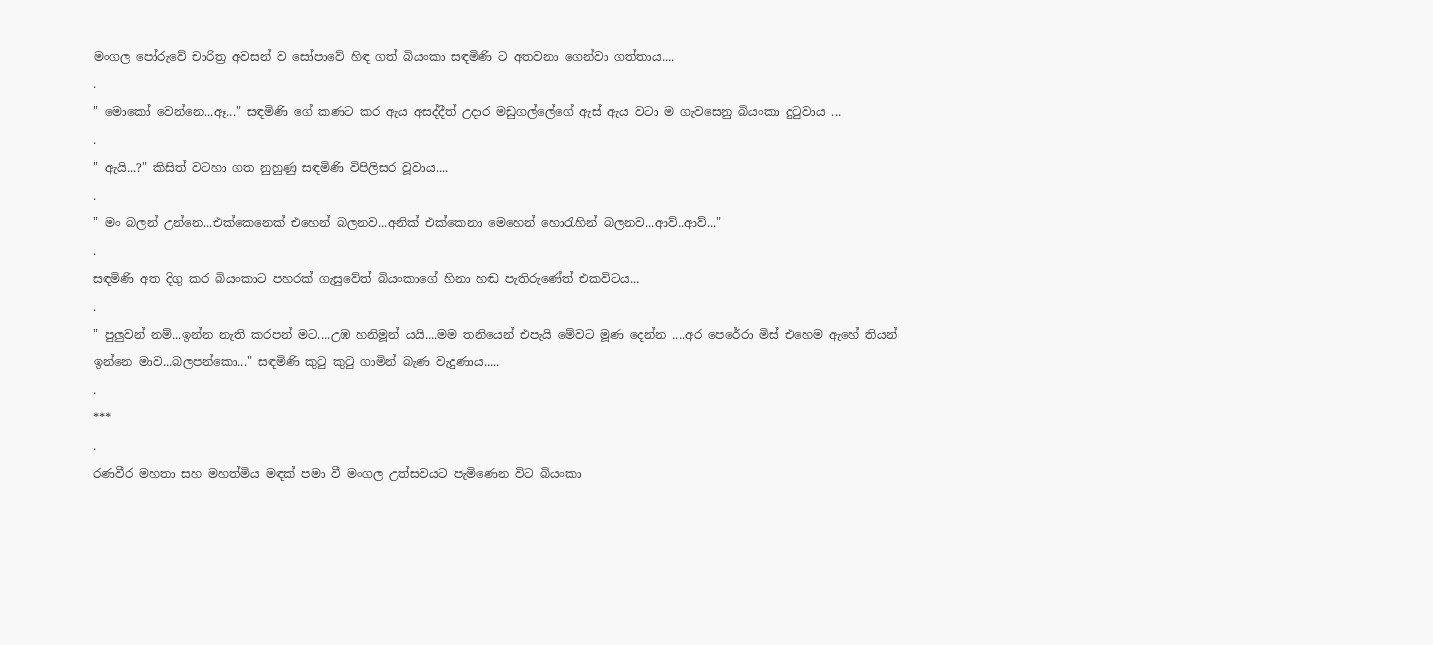මංගල පෝරුවේ චාරිත්‍ර අවසන් ව සෝපාවේ හිඳ ගත් බියංකා සඳමිණි ට අතවනා ගෙන්වා ගත්තාය....
.
" මොකෝ වෙන්නෙ...ඈ..." සඳමිණි ගේ කණට කර ඇය අසද්දීත් උදාර මඩුගල්ලේගේ ඇස් ඇය වටා ම ගැවසෙනු බියංකා දුටුවාය ...
.
" ඇයි...?" කිසිත් වටහා ගත නුහුණු සඳමිණි විපිලිසර වූවාය....
.
" මං බලන් උන්නෙ...එක්කෙනෙක් එහෙන් බලනව...අනික් එක්කෙනා මෙහෙන් හොරැහින් බලනව...ආව්..ආව්..."
.
සඳමිණි අත දිගු කර බියංකාට පහරක් ගැසුවේත් බියංකාගේ හිනා හඬ පැතිරුණේත් එකවිටය...
.
" පුලුවන් නම්...ඉන්න නැති කරපන් මට....උඹ හනිමූන් යයි....මම තනියෙන් එපැයි මේවට මූණ දෙන්න ....අර පෙරේරා මිස් එහෙම ඇහේ තියන් ඉන්නෙ මාව...බලපන්කො..." සඳමිණි කුටු කුටු ගාමින් බැණ වැදුණාය.....
.
***
.
රණවීර මහතා සහ මහත්මිය මඳක් පමා වී මංගල උත්සවයට පැමිණෙන විට බියංකා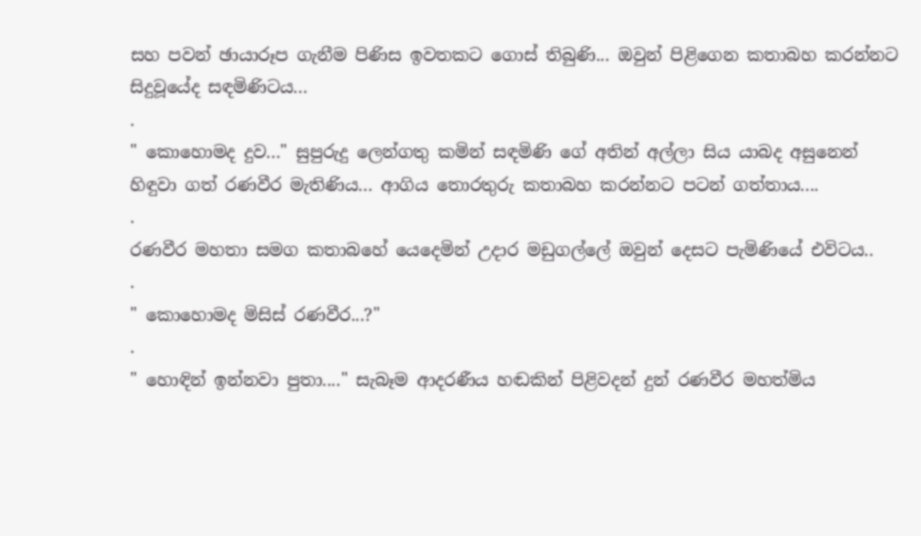සහ පවන් ඡායාරූප ගැනීම පිණිස ඉවතකට ගොස් තිබුණි... ඔවුන් පිළිගෙන කතාබහ කරන්නට සිදුවූයේද සඳමිණිටය...
.
" කොහොමද දුව..." සුපුරුදු ලෙන්ගතු කමින් සඳමිණි ගේ අතින් අල්ලා සිය යාබද අසුනෙන් හිඳුවා ගත් රණවීර මැතිණිය... ආගිය තොරතුරු කතාබහ කරන්නට පටන් ගත්තාය....
.
රණවීර මහතා සමග කතාබහේ යෙදෙමින් උදාර මඩුගල්ලේ ඔවුන් දෙසට පැමිණියේ එවිටය..
.
" කොහොමද මිසිස් රණවීර...?"
.
" හොඳින් ඉන්නවා පුතා...." සැබෑම ආදරණීය හඬකින් පිළිවදන් දුන් රණවීර මහත්මිය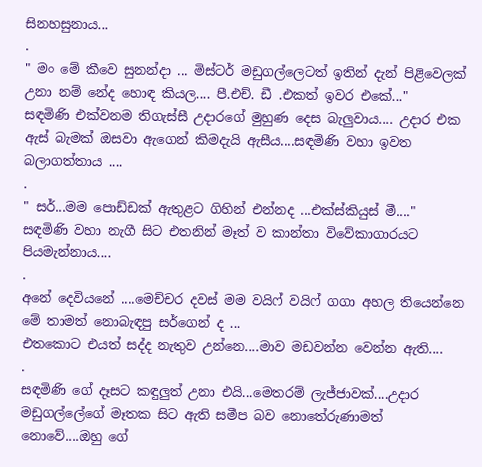සිනහසුනාය...
.
" මං මේ කීවෙ සුනන්දා ... මිස්ටර් මඩුගල්ලෙටත් ඉතින් දැන් පිළිවෙලක් උනා නම් නේද හොඳ කියල.... පී.එච්. ඩී .එකත් ඉවර එකේ..."
සඳමිණි එක්වනම තිගැස්සී උදාරගේ මුහුණ දෙස බැලුවාය.... උදාර එක ඇස් බැමක් ඔසවා ඇගෙන් කිමදැයි ඇසීය....සඳමිණි වහා ඉවත බලාගත්තාය ....
.
" සර්...මම පොඩ්ඩක් ඇතුළට ගිහින් එන්නද ...එක්ස්කියුස් මී...." සඳමිණි වහා නැගී සිට එතනින් මෑත් ව කාන්තා විවේකාගාරයට පියමැන්නාය....
.
අනේ දෙවියනේ ....මෙච්චර දවස් මම වයිෆ් වයිෆ් ගගා අහල තියෙන්නෙ මේ තාමත් නොබැඳපු සර්ගෙන් ද ...
එතකොට එයත් සද්ද නැතුව උන්නෙ....මාව මඩවන්න වෙන්න ඇති....
.
සඳමිණි ගේ දෑසට කඳුලුත් උනා එයි...මෙතරම් ලැජ්ජාවක්....උදාර මඩුගල්ලේගේ මෑතක සිට ඇති සමීප බව නොතේරුණාමත් නොවේ....ඔහු ගේ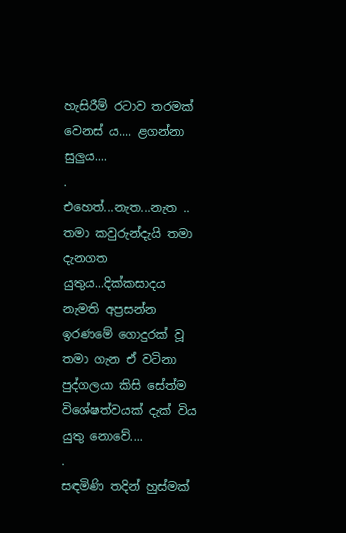හැසිරීම් රටාව තරමක් වෙනස් ය.... ළගන්නා සුලුය....
.
එහෙත්...නැත...නැත .. තමා කවුරුන්දැයි තමා දැනගත යුතුය...දික්කසාදය නැමති අප්‍රසන්න ඉරණමේ ගොදුරක් වූ තමා ගැන ඒ වටිනා පුද්ගලයා කිසි සේත්ම විශේෂත්වයක් දැක් විය යුතු නොවේ....
.
සඳමිණි තදින් හුස්මක්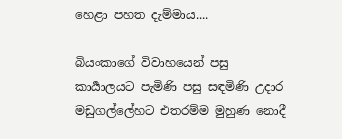හෙළා පහත දැම්මාය....

බියංකාගේ විවාහයෙන් පසු කාර්‍යාලයට පැමිණි පසු සඳමිණි උදාර මඩුගල්ලේහට එතරම්ම මුහුණ නොදී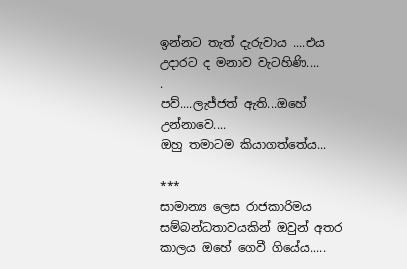ඉන්නට තැත් දැරුවාය ....එය උදාරට ද මනාව වැටහිණි....
.
පව්....ලැජ්ජත් ඇති...ඔහේ උන්නාවෙ....
ඔහු තමාටම කියාගත්තේය...

***
සාමාන්‍ය ලෙස රාජකාරිමය සම්බන්ධතාවයකින් ඔවුන් අතර කාලය ඔහේ ගෙවී ගියේය.....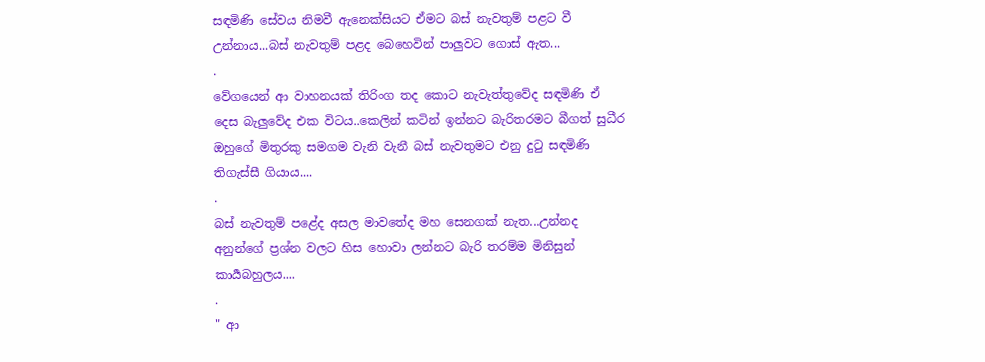සඳමිණි සේවය නිමවී ඇනෙක්සියට ඒමට බස් නැවතුම් පළට වී උන්නාය...බස් නැවතුම් පළද බෙහෙවින් පාලුවට ගොස් ඇත...
.
වේගයෙන් ආ වාහනයක් තිරිංග තද කොට නැවැත්තුවේද සඳමිණි ඒ දෙස බැලුවේද එක විටය..කෙලින් කටින් ඉන්නට බැරිතරමට බීගත් සුධීර ඔහුගේ මිතුරකු සමගම වැනි වැනී බස් නැවතුමට එනු දුටු සඳමිණි තිගැස්සී ගියාය....
.
බස් නැවතුම් පළේද අසල මාවතේද මහ සෙනගක් නැත...උන්නද අනුන්ගේ ප්‍රශ්න වලට හිස හොවා ලන්නට බැරි තරම්ම මිනිසුන් කාර්‍යබහුලය....
.
" ආ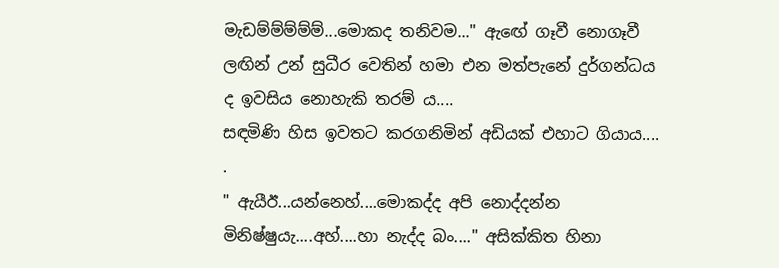මැඩම්ම්ම්ම්ම්...මොකද තනිවම..." ඇඟේ ගෑවී නොගෑවී ලඟින් උන් සුධීර වෙතින් හමා එන මත්පැනේ දුර්ගන්ධය ද ඉවසිය නොහැකි තරම් ය....
සඳමිණි හිස ඉවතට කරගනිමින් අඩියක් එහාට ගියාය....
.
" ඇයීඊ...යන්නෙහ්....මොකද්ද අපි නොද්දන්න මිනිෂ්ෂුයැ....අහ්....හා නැද්ද බං...." අසික්කිත හිනා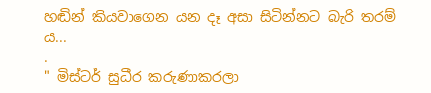හඬින් කියවාගෙන යන දෑ අසා සිටින්නට බැරි තරම් ය...
.
" මිස්ටර් සුධීර කරුණාකරලා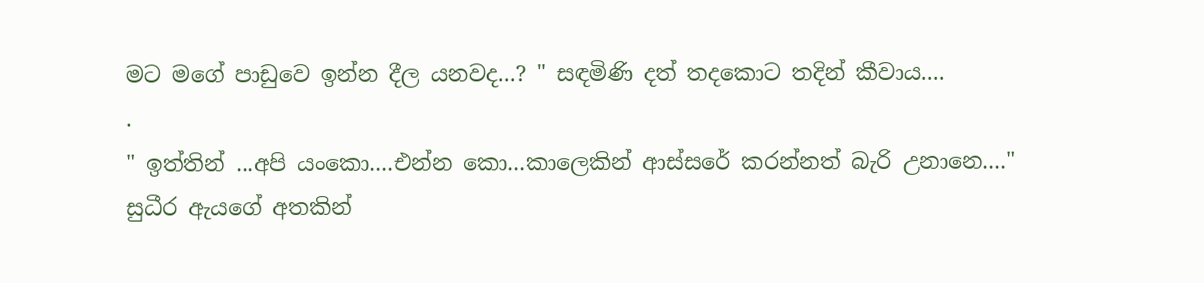මට මගේ පාඩුවෙ ඉන්න දීල යනවද...? " සඳමිණි දත් තදකොට තදින් කීවාය....
.
" ඉත්තින් ...අපි යංකො....එන්න කො...කාලෙකින් ආස්සරේ කරන්නත් බැරි උනානෙ...." සුධීර ඇයගේ අතකින්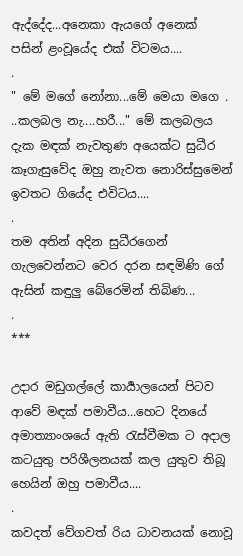ඇද්දේද...අනෙකා ඇයගේ අනෙක් පසින් ළංවූයේද එක් විටමය....
.
" මේ මගේ නෝනා...මේ මෙයා මගෙ . ..කලබල නැ....හරී..." මේ කලබලය දැක මඳක් නැවතුණ අයෙක්ට සුධීර කෑගැසුවේද ඔහු නැවත නොරිස්සුමෙන් ඉවතට ගියේද එවිටය....
.
තම අතින් අදින සුධීරගෙන් ගැලවෙන්නට වෙර දරන සඳමිණි ගේ ඇසින් කඳුලු බේරෙමින් තිබිණ...
.
***

උදාර මඩුගල්ලේ කාර්‍යාලයෙන් පිටව ආවේ මඳක් පමාවීය...හෙට දිනයේ අමාත්‍යාංශයේ ඇති රැස්වීමක ට අදාල කටයුතු පරිශීලනයක් කල යුතුව තිබූ හෙයින් ඔහු පමාවීය....
.
කවදත් වේගවත් රිය ධාවනයක් නොවූ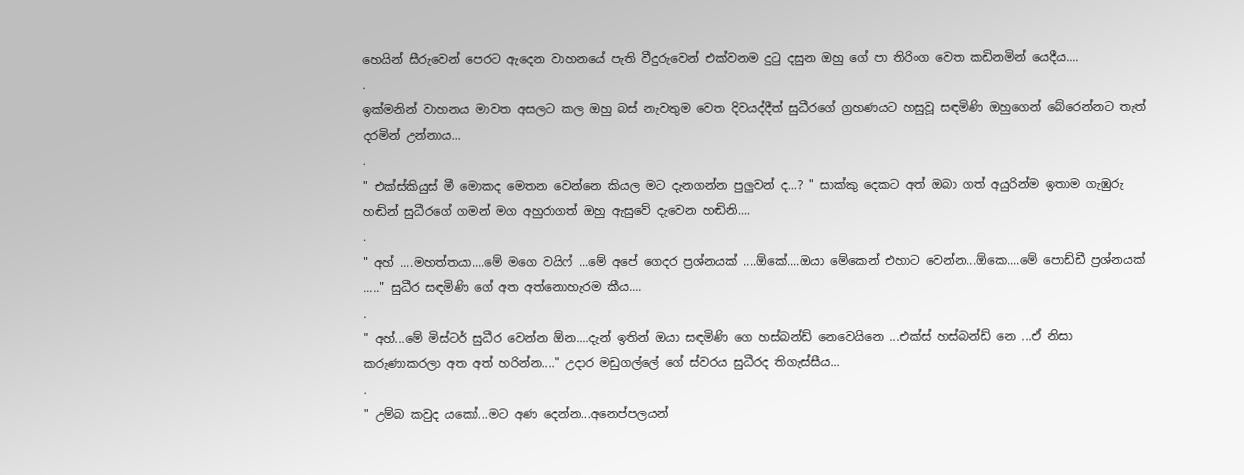හෙයින් සීරුවෙන් පෙරට ඇදෙන වාහනයේ පැති වීදුරුවෙන් එක්වනම දුටු දසුන ඔහු ගේ පා තිරිංග වෙත කඩිනමින් යෙදීය....
.
ඉක්මනින් වාහනය මාවත අසලට කල ඔහු බස් නැවතුම වෙත දිවයද්දීත් සුධීරගේ ග්‍රහණයට හසුවූ සඳමිණි ඔහුගෙන් බේරෙන්නට තැත් දරමින් උන්නාය...
.
" එක්ස්කියුස් මී මොකද මෙතන වෙන්නෙ කියල මට දැනගන්න පුලුවන් ද...? " සාක්කු දෙකට අත් ඔබා ගත් අයුරින්ම ඉතාම ගැඹුරු හඬින් සුධීරගේ ගමන් මග අහුරාගත් ඔහු ඇසුවේ දැවෙන හඬිනි....
.
" අහ් ....මහත්තයා....මේ මගෙ වයිෆ් ...මේ අපේ ගෙදර ප්‍රශ්නයක් ....ඕකේ....ඔයා මේකෙන් එහාට වෙන්න...ඕකෙ....මේ පොඩ්ඩී ප්‍රශ්නයක් ....." සුධීර සඳමිණි ගේ අත අත්නොහැරම කීය....
.
" අහ්...මේ මිස්ටර් සුධීර වෙන්න ඕන....දැන් ඉතින් ඔයා සඳමිණි ගෙ හස්බන්ඩ් නෙවෙයිනෙ ...එක්ස් හස්බන්ඩ් නෙ ...ඒ නිසා කරුණාකරලා අත අත් හරින්න...." උදාර මඩුගල්ලේ ගේ ස්වරය සුධීරද තිගැස්සීය...
.
" උම්බ කවුද යකෝ...මට අණ දෙන්න...අනෙප්පලයන්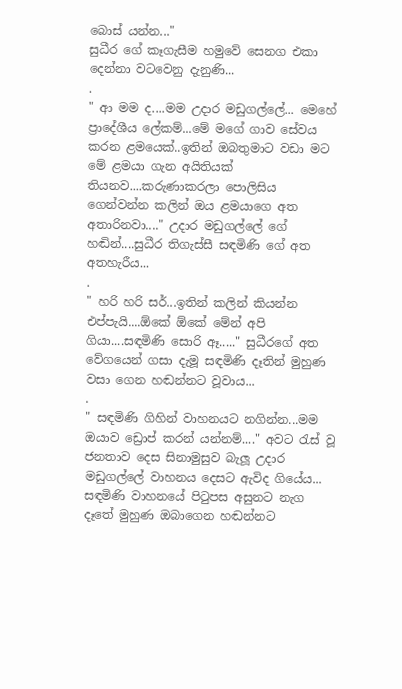බොස් යන්න..."
සුධීර ගේ කෑගැසීම හමුවේ සෙනග එකා දෙන්නා වටවෙනු දැනුණි...
.
" ආ මම ද....මම උදාර මඩුගල්ලේ... මෙහේ ප්‍රාදේශීය ලේකම්...මේ මගේ ගාව සේවය කරන ළමයෙක්..ඉතින් ඔබතුමාට වඩා මට මේ ළමයා ගැන අයිතියක් තියනව....කරුණාකරලා පොලිසිය ගෙන්වන්න කලින් ඔය ළමයාගෙ අත අතාරිනවා...." උදාර මඩුගල්ලේ ගේ හඬින්....සුධීර තිගැස්සී සඳමිණි ගේ අත අතහැරීය...
.
" හරි හරි සර්...ඉතින් කලින් කියන්න එප්පැයි....ඕකේ ඕකේ මේන් අපි ගියා....සඳමිණි සොරි ඈ....." සුධීරගේ අත වේගයෙන් ගසා දැමූ සඳමිණි දෑතින් මුහුණ වසා ගෙන හඬන්නට වූවාය...
.
" සඳමිණි ගිහින් වාහනයට නගින්න...මම ඔයාව ඩ්‍රොප් කරන් යන්නම්...." අවට රැස් වූ ජනතාව දෙස සිනාමුසුව බැලූ උදාර මඩුගල්ලේ වාහනය දෙසට ඇවිද ගියේය... සඳමිණි වාහනයේ පිටුපස අසුනට නැග දෑතේ මුහුණ ඔබාගෙන හඬන්නට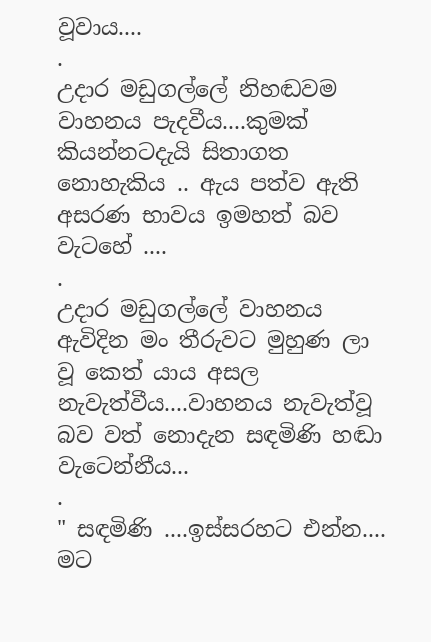වූවාය....
.
උදාර මඩුගල්ලේ නිහඬවම වාහනය පැදවීය....කුමක් කියන්නටදැයි සිතාගත නොහැකිය .. ඇය පත්ව ඇති අසරණ භාවය ඉමහත් බව වැටහේ ....
.
උදාර මඩුගල්ලේ වාහනය ඇවිදින මං තීරුවට මුහුණ ලා වූ කෙත් යාය අසල නැවැත්වීය....වාහනය නැවැත්වූ බව වත් නොදැන සඳමිණි හඬා වැටෙන්නීය...
.
" සඳමිණි ....ඉස්සරහට එන්න.... මට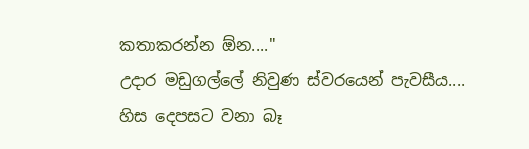කතාකරන්න ඕන...."
උදාර මඩුගල්ලේ නිවුණ ස්වරයෙන් පැවසීය....
හිස දෙපසට වනා බෑ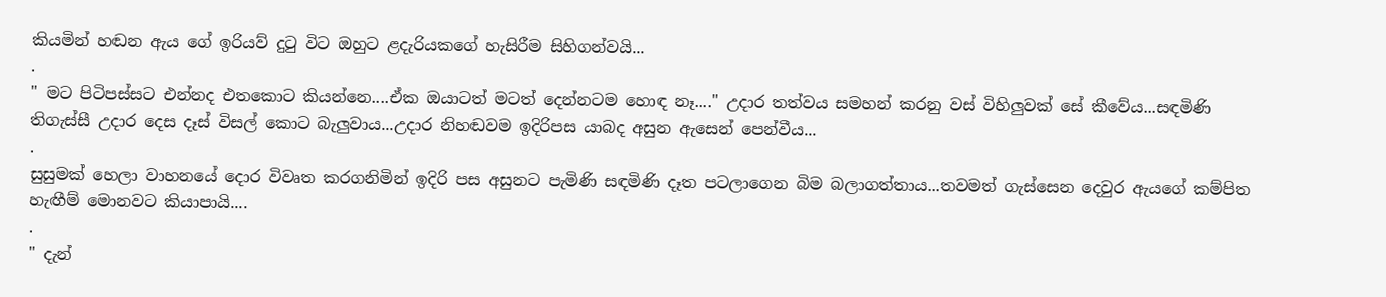කියමින් හඬන ඇය ගේ ඉරියව් දුටු විට ඔහුට ළදැරියකගේ හැසිරීම සිහිගන්වයි...
.
" මට පිටිපස්සට එන්නද එතකොට කියන්නෙ....ඒක ඔයාටත් මටත් දෙන්නටම හොඳ නෑ...." උදාර තත්වය සමහන් කරනු වස් විහිලුවක් සේ කීවේය...සඳමිණි තිගැස්සී උදාර දෙස දෑස් විසල් කොට බැලුවාය...උදාර නිහඬවම ඉදිරිපස යාබද අසුන ඇසෙන් පෙන්වීය...
.
සුසුමක් හෙලා වාහනයේ දොර විවෘත කරගනිමින් ඉදිරි පස අසුනට පැමිණි සඳමිණි දෑත පටලාගෙන බිම බලාගත්තාය...තවමත් ගැස්සෙන දෙවුර ඇයගේ කම්පිත හැඟීම් මොනවට කියාපායි....
.
" දැන්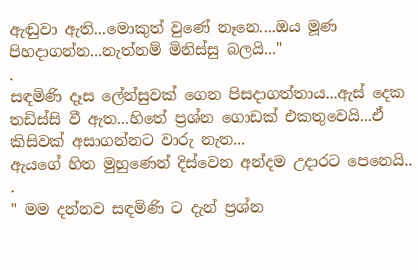ඇඬුවා ඇති...මොකුත් වුණේ නෑනෙ....ඔය මූණ පිහදාගන්න...නැත්නම් මිනිස්සු බලයි..."
.
සඳමිණි දෑස ලේන්සුවක් ගෙන පිසදාගත්තාය...ඇස් දෙක තඩිස්සි වී ඇත...හිතේ ප්‍රශ්න ගොඩක් එකතුවෙයි...ඒ කිසිවක් අසාගන්නට වාරු නැත...
ඇයගේ හිත මුහුණෙන් දිස්වෙන අන්දම උදාරට පෙනෙයි..
.
" මම දන්නව සඳමිණි ට දැන් ප්‍රශ්න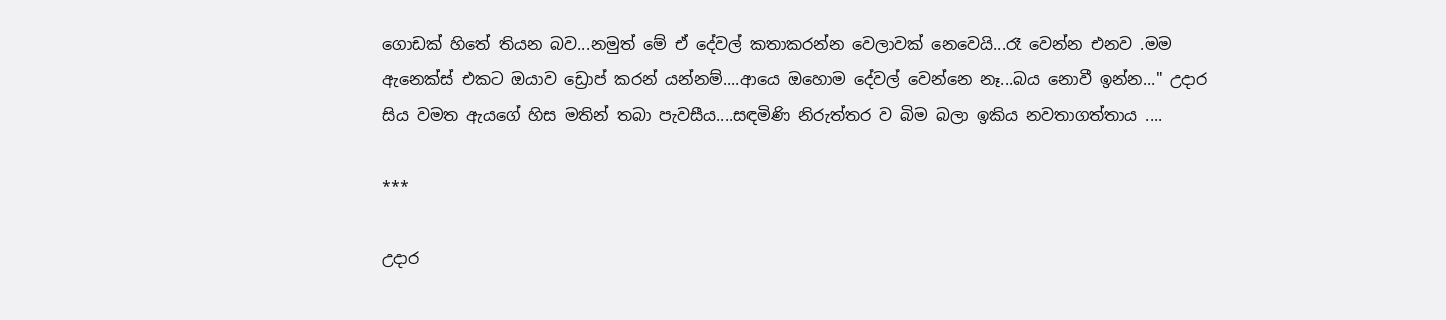ගොඩක් හිතේ තියන බව...නමුත් මේ ඒ දේවල් කතාකරන්න වෙලාවක් නෙවෙයි...රෑ වෙන්න එනව .මම ඇනෙක්ස් එකට ඔයාව ඩ්‍රොප් කරන් යන්නම්....ආයෙ ඔහොම දේවල් වෙන්නෙ නෑ...බය නොවී ඉන්න..." උදාර සිය වමත ඇයගේ හිස මතින් තබා පැවසීය....සඳමිණි නිරුත්තර ව බිම බලා ඉකිය නවතාගත්තාය ....

***

උදාර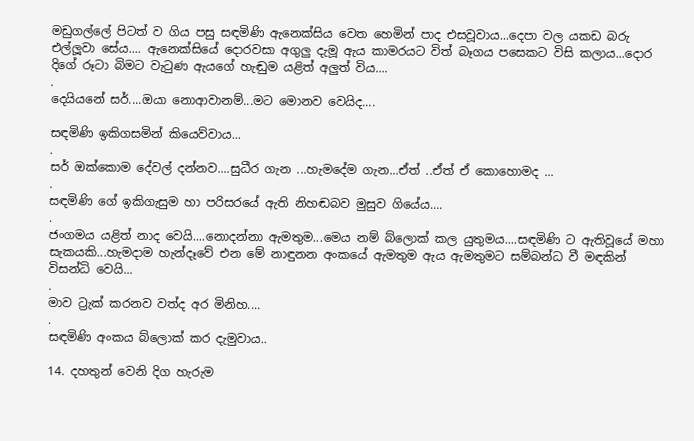මඩුගල්ලේ පිටත් ව ගිය පසු සඳමිණි ඇනෙක්සිය වෙත හෙමින් පාද එසවූවාය...දෙපා වල යකඩ බරු එල්ලූවා සේය.... ඇනෙක්සියේ දොරවසා අගුලු දැමූ ඇය කාමරයට විත් බෑගය පසෙකට විසි කලාය...දොර දිගේ රූටා බිමට වැටුණ ඇයගේ හැඬුම යළිත් අලුත් විය....
.
දෙයියනේ සර්....ඔයා නොආවානම්...මට මොනව වෙයිද....

සඳමිණි ඉකිගසමින් කියෙව්වාය...
.
සර් ඔක්කොම දේවල් දන්නව....සුධීර ගැන ...හැමදේම ගැන...ඒත් ..ඒත් ඒ කොහොමද ...
.
සඳමිණි ගේ ඉකිගැසුම හා පරිසරයේ ඇති නිහඬබව මුසුව ගියේය....
.
ජංගමය යළිත් නාද වෙයි....නොදන්නා ඇමතුම...මෙය නම් බ්ලොක් කල යුතුමය....සඳමිණි ට ඇතිවූයේ මහා සැකයකි...හැමදාම හැන්දෑවේ එන මේ නාඳුනන අංකයේ ඇමතුම ඇය ඇමතුමට සම්බන්ධ වී මඳකින් විසන්ධි වෙයි...
.
මාව ට්‍රැක් කරනව වත්ද අර මිනිහ....
.
සඳමිණි අංකය බ්ලොක් කර දැමුවාය..

14. දහතුන් වෙනි දිග හැරුම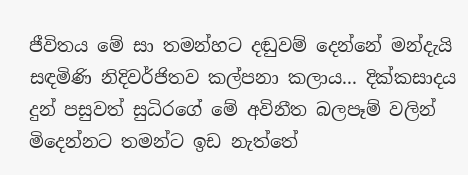ජීවිතය මේ සා තමන්හට දඬුවම් දෙන්නේ මන්දැයි සඳමිණි නිදිවර්ජිතව කල්පනා කලාය... දික්කසාදය දුන් පසුවත් සුධිරගේ මේ අවිනීත බලපෑම් වලින් මිදෙන්නට තමන්ට ඉඩ නැත්තේ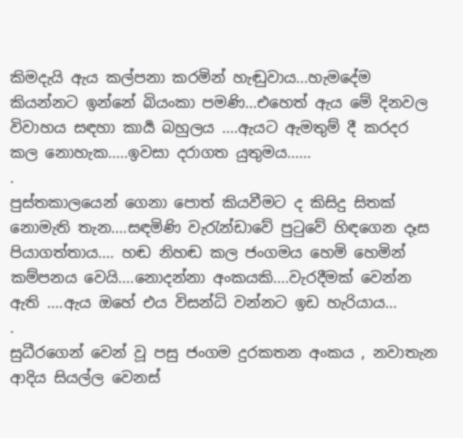කිමදැයි ඇය කල්පනා කරමින් හැඬුවාය...හැමදේම කියන්නට ඉන්නේ බියංකා පමණි...එහෙත් ඇය මේ දිනවල විවාහය සඳහා කාර්‍ය බහුලය ....ඇයට ඇමතුම් දී කරදර කල නොහැක.....ඉවසා දරාගත යුතුමය......
.
පුස්තකාලයෙන් ගෙනා පොත් කියවීමට ද කිසිදු සිතක් නොමැති තැන....සඳමිණි වැරැන්ඩාවේ පුටුවේ හිඳගෙන දෑස පියාගත්තාය.... හඬ නිහඬ කල ජංගමය හෙමි හෙමින් කම්පනය වෙයි....නොදන්නා අංකයකි....වැරදීමක් වෙන්න ඇති ....ඇය ඔහේ එය විසන්ධි වන්නට ඉඩ හැරියාය...
.
සුධීරගෙන් වෙන් වූ පසු ජංගම දුරකතන අංකය , නවාතැන ආදිය සියල්ල වෙනස්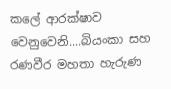කලේ ආරක්ෂාව වෙනුවෙනි....බියංකා සහ රණවීර මහතා හැරුණ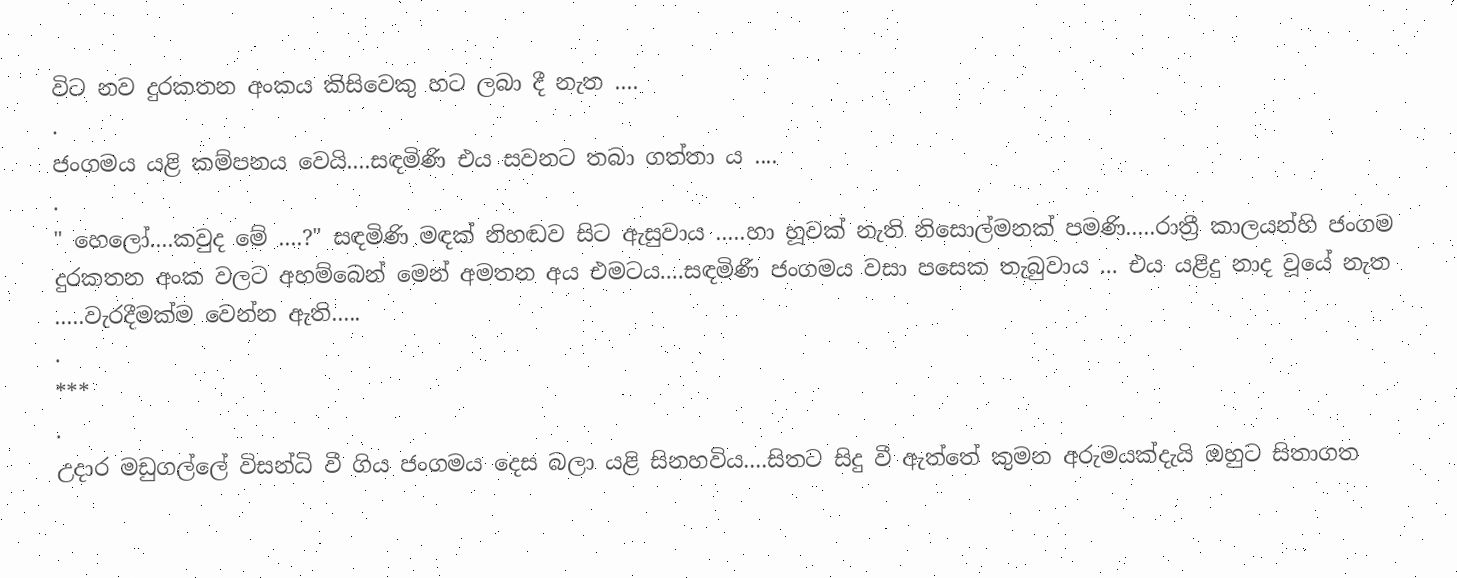විට නව දුරකතන අංකය කිසිවෙකු හට ලබා දී නැත ....
.
ජංගමය යළි කම්පනය වෙයි....සඳමිණි එය සවනට තබා ගත්තා ය ....
.
" හෙලෝ....කවුද මේ ....?" සඳමිණි මඳක් නිහඬව සිට ඇසුවාය .....හා හූවක් නැති නිසොල්මනක් පමණි.....රාත්‍රී කාලයන්හි ජංගම දුරකතන අංක වලට අහම්බෙන් මෙන් අමතන අය එමටය....සඳමිණි ජංගමය වසා පසෙක තැබුවාය ... එය යළිදු නාද වූයේ නැත .....වැරදීමක්ම වෙන්න ඇති.....
.
***
.
උදාර මඩුගල්ලේ විසන්ධි වී ගිය ජංගමය දෙස බලා යළි සිනහවිය....සිතට සිදු වී ඇත්තේ කුමන අරුමයක්දැයි ඔහුට සිතාගත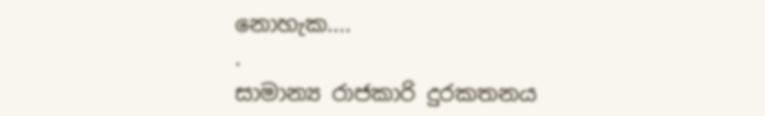නොහැක....
.
සාමාන්‍ය රාජකාරි දුරකතනය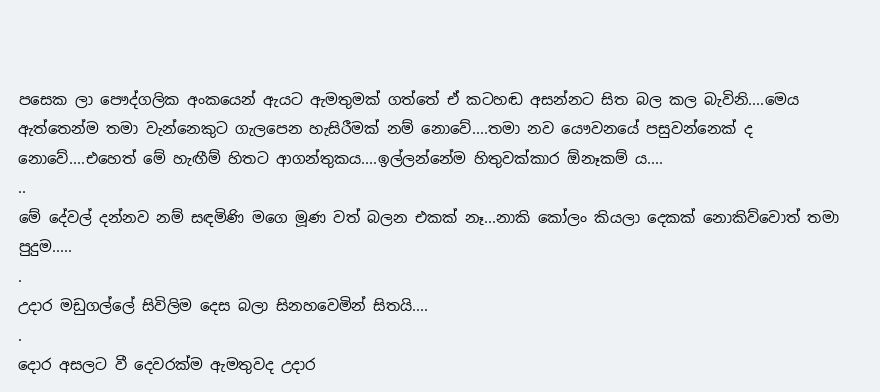පසෙක ලා පෞද්ගලික අංකයෙන් ඇයට ඇමතුමක් ගත්තේ ඒ කටහඬ අසන්නට සිත බල කල බැවිනි....මෙය ඇත්තෙන්ම තමා වැන්නෙකුට ගැලපෙන හැසිරීමක් නම් නොවේ....තමා නව යෞවනයේ පසුවන්නෙක් ද නොවේ....එහෙත් මේ හැඟීම් හිතට ආගන්තුකය....ඉල්ලන්නේම හිතුවක්කාර ඕනෑකම් ය....
..
මේ දේවල් දන්නව නම් සඳමිණි මගෙ මූණ වත් බලන එකක් නෑ...නාකි කෝලං කියලා දෙකක් නොකිව්වොත් තමා පුදුම.....
.
උදාර මඩුගල්ලේ සිවිලිම දෙස බලා සිනහවෙමින් සිතයි....
.
දොර අසලට වී දෙවරක්ම ඇමතුවද උදාර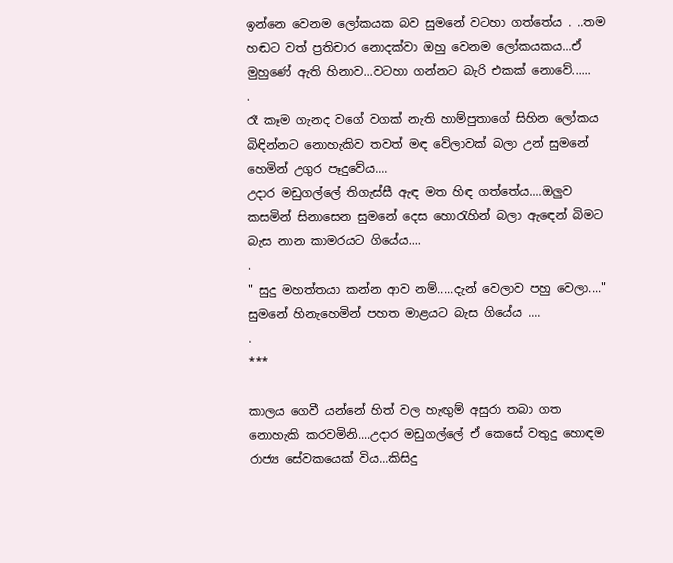ඉන්නෙ වෙනම ලෝකයක බව සුමනේ වටහා ගත්තේය . ..තම හඬට වත් ප්‍රතිචාර නොදක්වා ඔහු වෙනම ලෝකයකය...ඒ මුහුණේ ඇති හිනාව...වටහා ගන්නට බැරි එකක් නොවේ......
.
රෑ කෑම ගැනද වගේ වගක් නැති හාම්පුතාගේ සිහින ලෝකය බිඳින්නට නොහැකිව තවත් මඳ වේලාවක් බලා උන් සුමනේ හෙමින් උගුර පෑදුවේය....
උදාර මඩුගල්ලේ තිගැස්සී ඇඳ මත හිඳ ගත්තේය....ඔලුව කසමින් සිනාසෙන සුමනේ දෙස හොරැහින් බලා ඇඳෙන් බිමට බැස නාන කාමරයට ගියේය....
.
" සුදු මහත්තයා කන්න ආව නම්.....දැන් වෙලාව පහු වෙලා...." සුමනේ හිනැහෙමින් පහත මාළයට බැස ගියේය ....
.
***

කාලය ගෙවී යන්නේ හිත් වල හැඟුම් අසුරා තබා ගත නොහැකි කරවමිනි....උදාර මඩුගල්ලේ ඒ කෙසේ වතුදු හොඳම රාජ්‍ය සේවකයෙක් විය...කිසිදු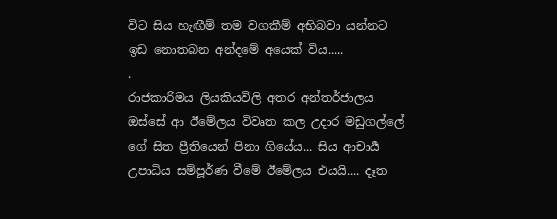විට සිය හැඟීම් තම වගකීම් අභිබවා යන්නට ඉඩ නොතබන අන්දමේ අයෙක් විය.....
.
රාජකාරිමය ලියකියවිලි අතර අන්තර්ජාලය ඔස්සේ ආ ඊමේලය විවෘත කල උදාර මඩුගල්ලේ ගේ සිත ප්‍රීතියෙන් පිනා ගියේය... සිය ආචාර්‍ය උපාධිය සම්පූර්ණ වීමේ ඊමේලය එයයි.... දෑත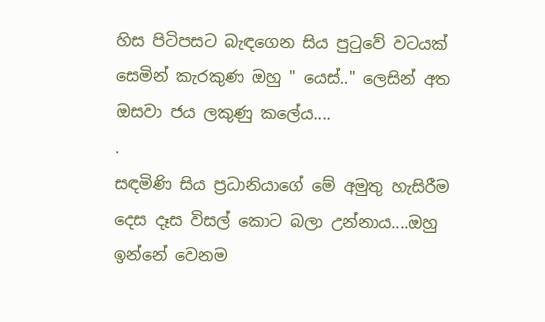හිස පිටිපසට බැඳගෙන සිය පුටුවේ වටයක් සෙමින් කැරකුණ ඔහු " යෙස්.." ලෙසින් අත ඔසවා ජය ලකුණු කලේය....
.
සඳමිණි සිය ප්‍රධානියාගේ මේ අමුතු හැසිරීම දෙස දෑස විසල් කොට බලා උන්නාය....ඔහු ඉන්නේ වෙනම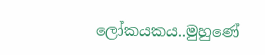ලෝකයකය..මුහුණේ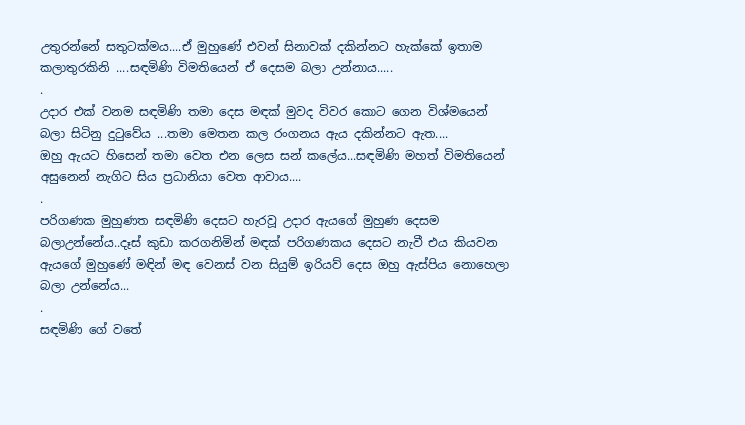උතුරන්නේ සතුටක්මය....ඒ මුහුණේ එවන් සිනාවක් දකින්නට හැක්කේ ඉතාම කලාතුරකිනි ....සඳමිණි විමතියෙන් ඒ දෙසම බලා උන්නාය.....
.
උදාර එක් වනම සඳමිණි තමා දෙස මඳක් මුවද විවර කොට ගෙන විශ්මයෙන් බලා සිටිනු දුටුවේය ...තමා මෙතන කල රංගනය ඇය දකින්නට ඇත....
ඔහු ඇයට හිසෙන් තමා වෙත එන ලෙස සන් කලේය...සඳමිණි මහත් විමතියෙන් අසුනෙන් නැගිට සිය ප්‍රධානියා වෙත ආවාය....
.
පරිගණක මුහුණත සඳමිණි දෙසට හැරවූ උදාර ඇයගේ මුහුණ දෙසම බලාඋන්නේය..දෑස් කුඩා කරගනිමින් මඳක් පරිගණකය දෙසට නැවී එය කියවන ඇයගේ මුහුණේ මඳින් මඳ වෙනස් වන සියුම් ඉරියව් දෙස ඔහු ඇස්පිය නොහෙලා බලා උන්නේය...
.
සඳමිණි ගේ වතේ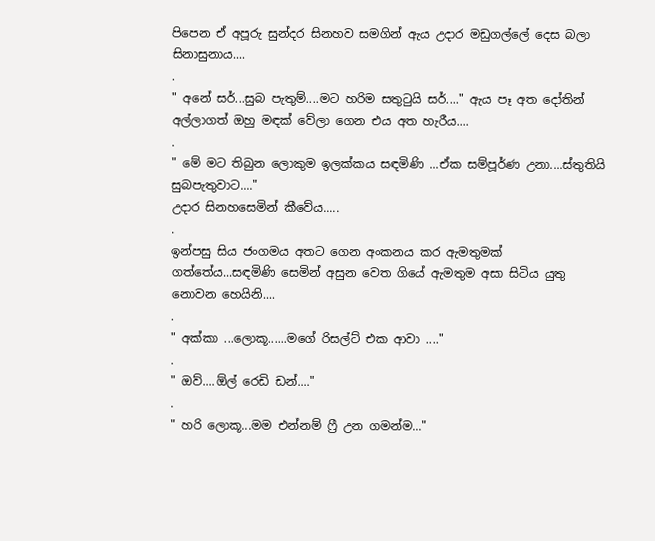පිපෙන ඒ අපූරු සුන්දර සිනහව සමගින් ඇය උදාර මඩුගල්ලේ දෙස බලා සිනාසුනාය....
.
" අනේ සර්...සුබ පැතුම්....මට හරිම සතුටුයි සර්...." ඇය පෑ අත දෝතින් අල්ලාගත් ඔහු මඳක් වේලා ගෙන එය අත හැරීය....
.
" මේ මට තිබුන ලොකුම ඉලක්කය සඳමිණි ...ඒක සම්පූර්ණ උනා....ස්තුතියි සුබපැතුවාට...."
උදාර සිනහසෙමින් කීවේය.....
.
ඉන්පසු සිය ජංගමය අතට ගෙන අංකනය කර ඇමතුමක් ගත්තේය...සඳමිණි සෙමින් අසුන වෙත ගියේ ඇමතුම අසා සිටිය යුතු නොවන හෙයිනි....
.
" අක්කා ...ලොකූ......මගේ රිසල්ට් එක ආවා ...."
.
" ඔව්....ඕල්‍ රෙඩි ඩන්...."
.
" හරි ලොකූ...මම එන්නම් ෆ්‍රී උන ගමන්ම..."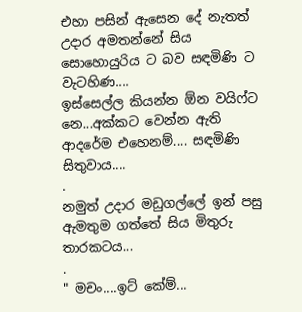එහා පසින් ඇසෙන දේ නැතත් උදාර අමතන්නේ සිය සොහොයුරිය ට බව සඳමිණි ට වැටහිණ....
ඉස්සෙල්ල කියන්න ඕන වයිෆ්ට නෙ...අක්කට වෙන්න ඇති ආදරේම එහෙනම්.... සඳමිණි සිතුවාය....
.
නමුත් උදාර මඩුගල්ලේ ඉන් පසු ඇමතුම ගත්තේ සිය මිතුරු තාරකටය...
.
" මචං....ඉට් කේම්...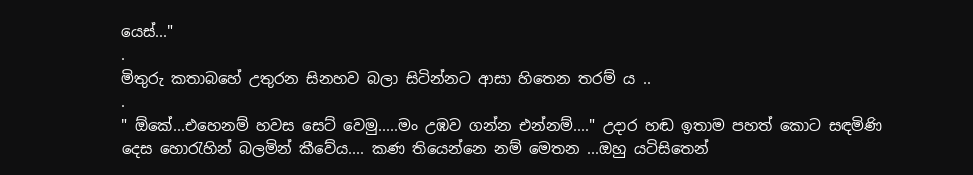යෙස්..."
.
මිතුරු කතාබහේ උතුරන සිනහව බලා සිටින්නට ආසා හිතෙන තරම් ය ..
.
" ඕකේ...එහෙනම් හවස සෙට් වෙමු.....මං උඹව ගන්න එන්නම්...." උදාර හඬ ඉතාම පහත් කොට සඳමිණි දෙස හොරැහින් බලමින් කීවේය.... කණ තියෙන්නෙ නම් මෙතන ...ඔහු යටිසිතෙන්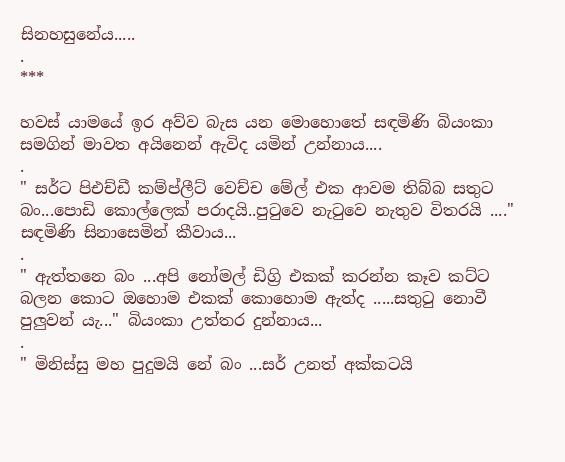සිනහසුනේය.....
.
***

හවස් යාමයේ ඉර අව්ව බැස යන මොහොතේ සඳමිණි බියංකා සමගින් මාවත අයිනෙන් ඇවිද යමින් උන්නාය....
.
" සර්ට පිඑච්ඩී කම්ප්ලීට් වෙච්ච මේල් එක ආවම තිබ්බ සතුට බං...පොඩි කොල්ලෙක් පරාදයි..පුටුවෙ නැටුවෙ නැතුව විතරයි ...." සඳමිණි සිනාසෙමින් කීවාය...
.
" ඇත්තනෙ බං ...අපි නෝමල් ඩිග්‍රි එකක් කරන්න කෑව කට්ට බලන කොට ඔහොම එකක් කොහොම ඇත්ද .....සතුටු නොවී පුලුවන් යැ..." බියංකා උත්තර දුන්නාය...
.
" මිනිස්සු මහ පුදුමයි නේ බං ...සර් උනත් අක්කටයි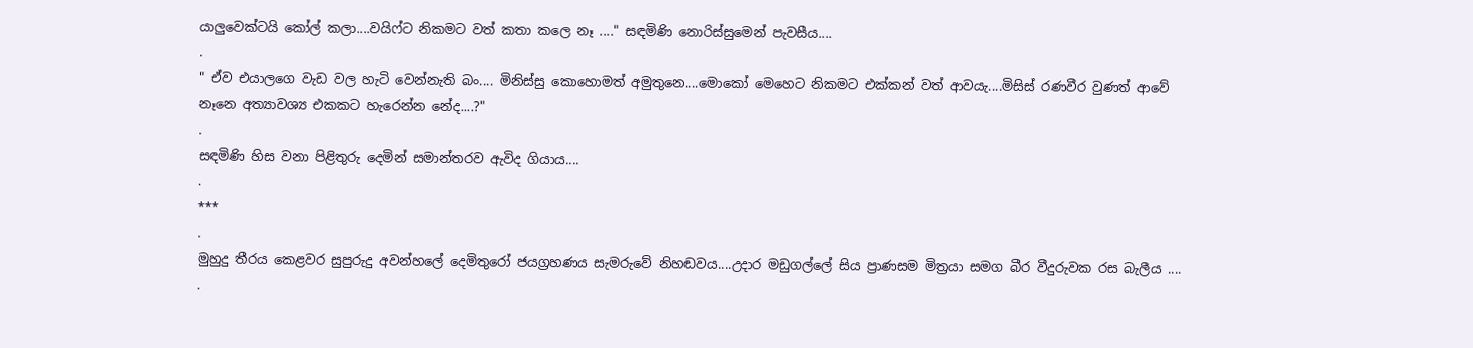යාලුවෙක්ටයි කෝල් කලා....වයිෆ්ට නිකමට වත් කතා කලෙ නෑ ...." සඳමිණි නොරිස්සුමෙන් පැවසීය....
.
" ඒව එයාලගෙ වැඩ වල හැටි වෙන්නැති බං.... මිනිස්සු කොහොමත් අමුතුනෙ....මොකෝ මෙහෙට නිකමට එක්කන් වත් ආවයැ....මිසිස් රණවීර වුණත් ආවේ නෑනෙ අත්‍යාවශ්‍ය එකකට හැරෙන්න නේද....?"
.
සඳමිණි හිස වනා පිළිතුරු දෙමින් සමාන්තරව ඇවිද ගියාය....
.
***
.
මුහුදු තීරය කෙළවර සුපුරුදු අවන්හලේ දෙමිතුරෝ ජයග්‍රහණය සැමරුවේ නිහඬවය....උදාර මඩුගල්ලේ සිය ප්‍රාණසම මිත්‍රයා සමග බීර වීදුරුවක රස බැලීය ....
.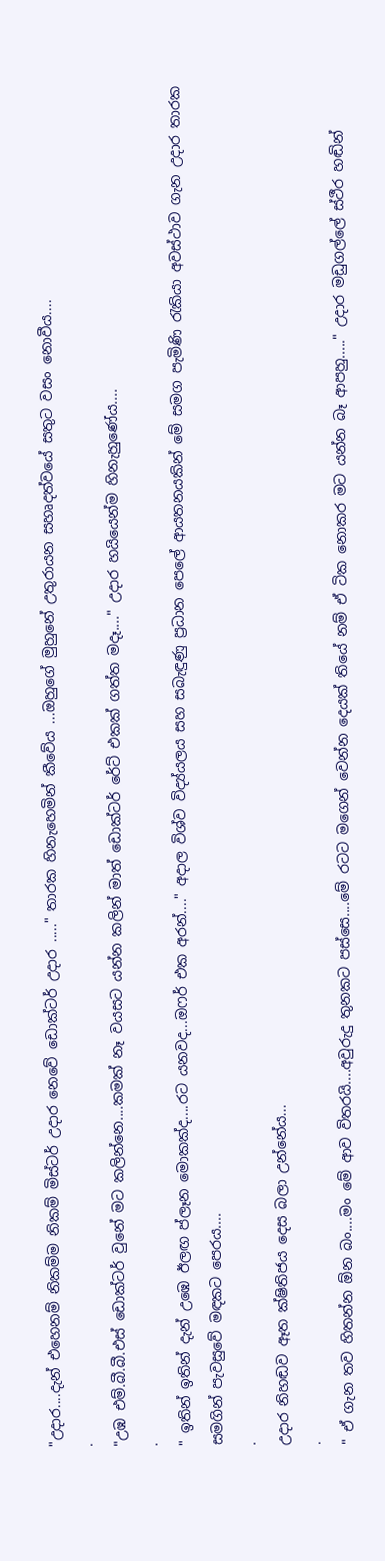"උදාර....දැන් එහෙනම් නිකම්ම නිකම් මිස්ටර් උදාර නෙවේ ඩොක්ටර් උදාර ....." තාරක හිනැහෙමින් කීවේය ...ඔහුගේ මුහුනේ උතුරායන සහෘදත්වයේ සතුට වසං නොවීය....
.
"උඹ එම්.බී.බී.එස් ඩොක්ටර් වුනේ මට කලින්නෙ....කමක් නෑ වයසට යන්න කලින් මාත් ඩොක්ටර් රේට් එකක් ගත්ත මදෑ...." උදාර හයියෙන්ම හිනැහුණේය....
.
" ඉතින් ඉතින් දැන් උඹෙ ඊලඟ ප්ලෑන මොකක්ද....රට යනවද...ඔෆර් එක අරන්...." අදාල විශ්ව විද්‍ය්යලය සහ සබැඳුණු ප්‍රධාන පෙලේ ආයතනයකින් මේ සමග පැමිණි රැකියා අවස්ථාව ගැන උදාර තාරක සමගින් පැවසුවේ මඳකට පෙරය....
.
උදාර නිහඬව ඈත ක්ෂිතිජය දෙස බලා උන්නේය...
.
" ඒ ගැන තව හිතන්න ඕන බං....මං මේ ආව විතරයි....අවුරුදු තුනකට පස්සෙ....මේ රටට මගෙන් වෙන්න දෙයක් තියේ නම් ඒ ටික නොකර මට යන්න බෑ ආපහු....." උදාර මඩුගල්ලේ ස්ථීර හඬින්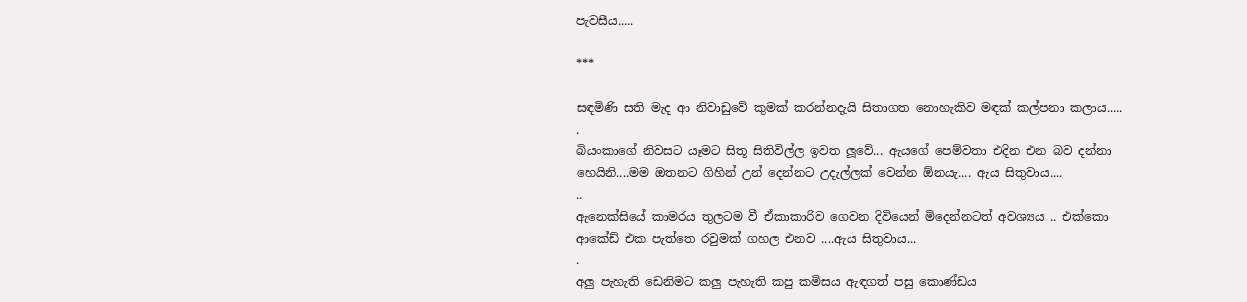පැවසීය.....

***

සඳමිණි සති මැද ආ නිවාඩුවේ කුමක් කරන්නදැයි සිතාගත නොහැකිව මඳක් කල්පනා කලාය.....
.
බියංකාගේ නිවසට යෑමට සිතූ සිතිවිල්ල ඉවත ලූවේ... ඇයගේ පෙම්වතා එදින එන බව දන්නා හෙයිනි....මම ඔතනට ගිහින් උන් දෙන්නට උදැල්ලක් වෙන්න ඕනයැ.... ඇය සිතුවාය....
..
ඇනෙක්සියේ කාමරය තුලටම වී ඒකාකාරිව ගෙවන දිවියෙන් මිදෙන්නටත් අවශ්‍යය .. එක්කො ආකේඩ් එක පැත්තෙ රවුමක් ගහල එනව ....ඇය සිතුවාය...
.
අලු පැහැති ඩෙනිමට කලු පැහැති කපු කමිසය ඇඳගත් පසු කොණ්ඩය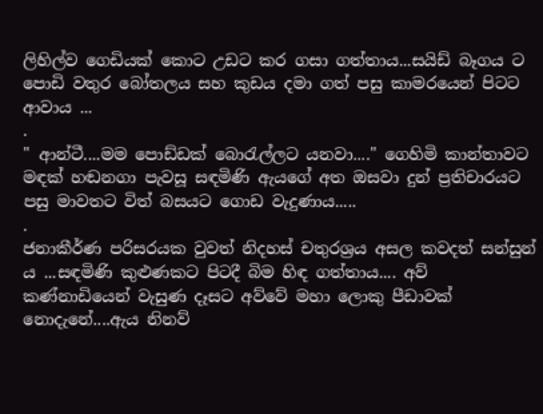ලිහිල්ව ගෙඩියක් කොට උඩට කර ගසා ගත්තාය...සයිඩ් බෑගය ට පොඩි වතුර බෝතලය සහ කුඩය දමා ගත් පසු කාමරයෙන් පිටට ආවාය ...
.
" ආන්ටී....මම පොඩ්ඩක් බොරැල්ලට යනවා...." ගෙහිමි කාන්තාවට මඳක් හඬනගා පැවසූ සඳමිණි ඇයගේ අත ඔසවා දුන් ප්‍රතිචාරයට පසු මාවතට විත් බසයට ගොඩ වැදුණාය.....
.
ජනාකීර්ණ පරිසරයක වුවත් නිදහස් චතුරශ්‍රය අසල කවදත් සන්සුන් ය ...සඳමිණි කුළුණකට පිටදී බිම හිඳ ගත්තාය.... අව් කණ්නාඩියෙන් වැසුණ දෑසට අව්වේ මහා ලොකු පීඩාවක් නොදැනේ....ඇය නිනව්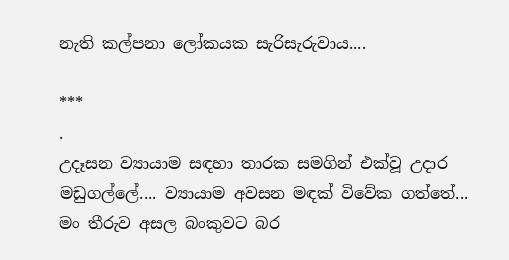නැති කල්පනා ලෝකයක සැරිසැරුවාය....

***
.
උදෑසන ව්‍යායාම සඳහා තාරක සමගින් එක්වූ උදාර මඩුගල්ලේ.... ව්‍යායාම අවසන මඳක් විවේක ගත්තේ... මං තීරුව අසල බංකුවට බර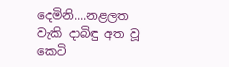දෙමිනි....නළලත වැකි දාබිඳු අත වූ කෙටි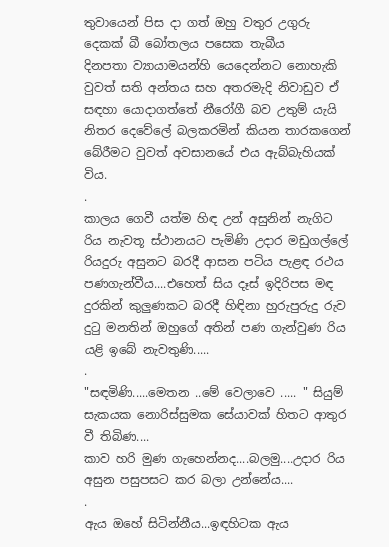තුවායෙන් පිස දා ගත් ඔහු වතුර උගුරු දෙකක් බී බෝතලය පසෙක තැබීය
දිනපතා ව්‍යායාමයන්හි යෙදෙන්නට නොහැකි වුවත් සති අන්තය සහ අතරමැදි නිවාඩුව ඒ සඳහා යොදාගත්තේ නීරෝගී බව උතුම් යැයි නිතර දෙවේලේ බලකරමින් කියන තාරකගෙන් බේරීමට වුවත් අවසානයේ එය ඇබ්බැහියක් විය.
.
කාලය ගෙවී යත්ම හිඳ උන් අසුනින් නැගිට රිය නැවතූ ස්ථානයට පැමිණි උදාර මඩුගල්ලේ රියදුරු අසුනට බරදී ආසන පටිය පැළඳ රථය පණගැන්වීය....එහෙත් සිය දෑස් ඉදිරිපස මඳ දුරකින් කුලුණකට බරදී හිඳිනා හුරුපුරුදු රුව දුටු මනතින් ඔහුගේ අතින් පණ ගැන්වුණ රිය යළි ඉබේ නැවතුණි.....
.
"සඳමිණි.....මෙතන ..මේ වෙලාවෙ ..... " සියුම් සැකයක නොරිස්සුමක සේයාවක් හිතට ආතුර වී තිබිණ....
කාව හරි මුණ ගැහෙන්නද....බලමු....උදාර රිය අසුන පසුපසට කර බලා උන්නේය....
.
ඇය ඔහේ සිටින්නීය...ඉඳහිටක ඇය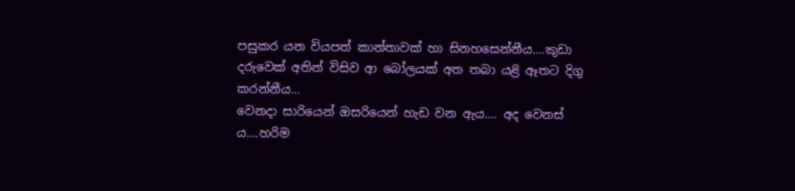පසුකර යන වියපත් කාන්තාවක් හා සිනහසෙන්නීය....කුඩා දරුවෙක් අතින් විසිව ආ බෝලයක් අත තබා යළි ඈතට දිගු කරන්නීය...
වෙනදා සාරියෙන් ඔසරියෙන් හැඩ වන ඇය.... අද වෙනස්‍ ය....හරිම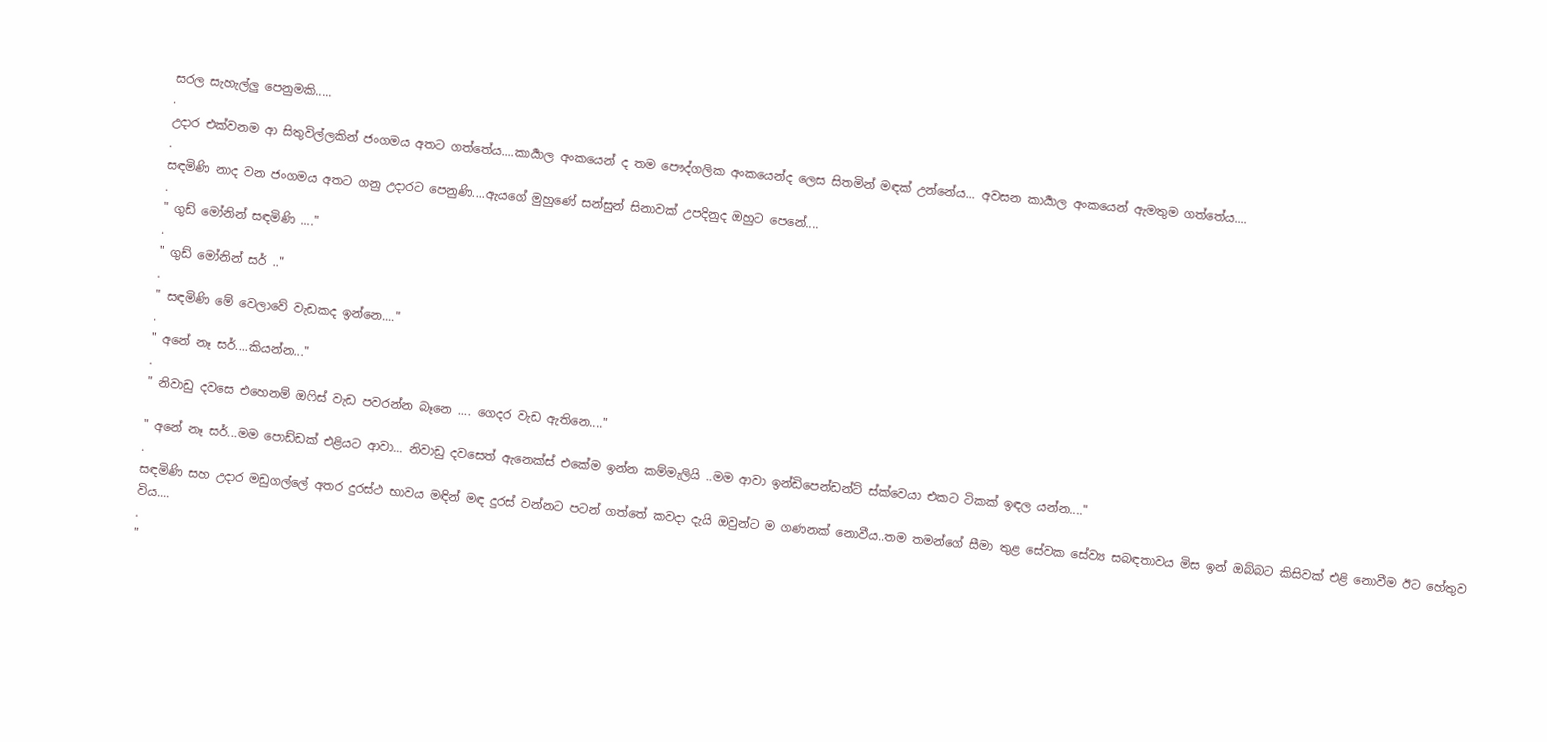සරල සැහැල්ලු පෙනුමකි.....
.
උදාර එක්වනම ආ සිතුවිල්ලකින් ජංගමය අතට ගත්තේය....කාර්‍යාල අංකයෙන් ද තම පෞද්ගලික අංකයෙන්ද ලෙස සිතමින් මඳක් උන්නේය... අවසන කාර්‍යාල අංකයෙන් ඇමතුම ගත්තේය....
.
සඳමිණි නාද වන ජංගමය අතට ගනු උදාරට පෙනුණි....ඇයගේ මුහුණේ සන්සුන් සිනාවක් උපදිනුද ඔහුට පෙනේ....
.
" ගුඩ් මෝනින් සඳමිණි ...."
.
" ගුඩ් මෝනින් සර් .."
.
" සඳමිණි මේ වෙලාවේ වැඩකද ඉන්නෙ...."
.
" අනේ නෑ සර්....කියන්න..."
.
" නිවාඩු දවසෙ එහෙනම් ඔෆිස් වැඩ පවරන්න බෑනෙ .... ගෙදර වැඩ ඇතිනෙ...."

" අනේ නෑ සර්...මම පොඩ්ඩක් එළියට ආවා... නිවාඩු දවසෙත් ඇනෙක්ස් එකේම ඉන්න කම්මැලියි ..මම ආවා ඉන්ඩිපෙන්ඩන්ට් ස්ක්වෙයා එකට ටිකක් ඉඳල යන්න...."
.
සඳමිණි සහ උදාර මඩුගල්ලේ අතර දුරස්ථ භාවය මඳින් මඳ දුරස් වන්නට පටන් ගත්තේ කවදා දැයි ඔවුන්ට ම ගණනක් නොවීය..තම තමන්ගේ සීමා තුළ සේවක සේව්‍ය සබඳතාවය මිස ඉන් ඔබ්බට කිසිවක් එළි නොවීම ඊට හේතුව විය....
.
"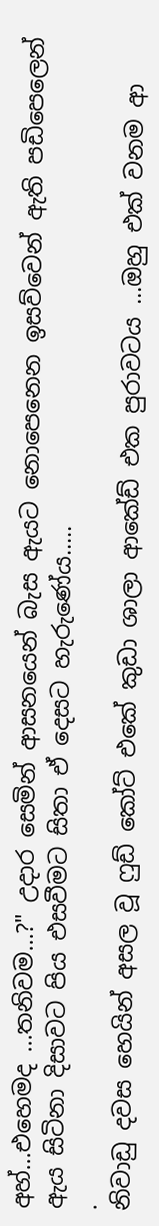අහ්...එහෙමද ...තනිවම...?" උදාර සෙමින් ආසනයෙන් බැස ඇයට නොපෙනෙන ඉසව්වෙන් ඇති පඩිපෙලෙන් ඇය සිටිනා දිසාවට පිය එසවීමට සිතා ඒ දෙසට හැරුණේය.....
.
නිවාඩු දවස හෙයින් අසල වූ ෆුඩ් කෝට් එකේ කුඩා ශාලා ආකේඩ් එක පුරාවටය ...ඔහු එක් වනම ආ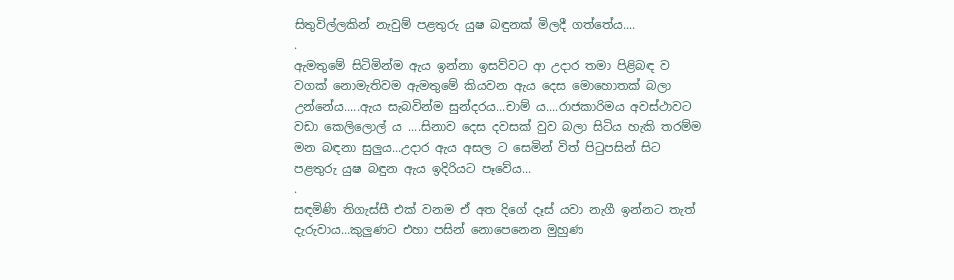සිතුවිල්ලකින් නැවුම් පළතුරු යුෂ බඳුනක් මිලදී ගත්තේය....
.
ඇමතුමේ සිටිමින්ම ඇය ඉන්නා ඉසව්වට ආ උදාර තමා පිළිබඳ ව වගක් නොමැතිවම ඇමතුමේ කියවන ඇය දෙස මොහොතක් බලා උන්නේය.....ඇය සැබවින්ම සුන්දරය...චාම් ය....රාජකාරිමය අවස්ථාවට වඩා කෙලිලොල් ය ....සිනාව දෙස දවසක් වුව බලා සිටිය හැකි තරම්ම මන බඳනා සුලුය...උදාර ඇය අසල ට සෙමින් විත් පිටුපසින් සිට පළතුරු යුෂ බඳුන ඇය ඉදිරියට පෑවේය...
.
සඳමිණි තිගැස්සී එක් වනම ඒ අත දිගේ දෑස් යවා නැගී ඉන්නට තැත් දැරුවාය...කුලුණට එහා පසින් නොපෙනෙන මුහුණ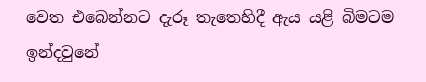වෙත එබෙන්නට දැරූ තැතෙහිදී ඇය යළි බිමටම ඉන්දවුනේ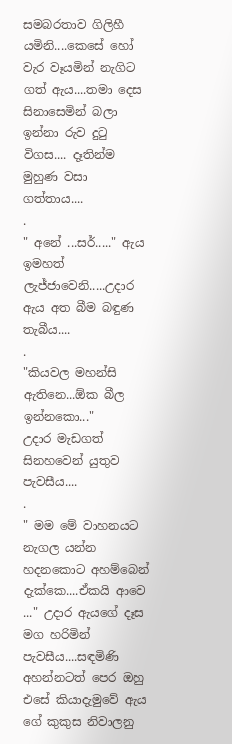සමබරතාව ගිලිහී යමිනි....කෙසේ හෝ වැර වෑයමින් නැගිට ගත් ඇය....තමා දෙස සිනාසෙමින් බලා ඉන්නා රුව දුටු විගස.... දෑතින්ම මුහුණ වසා ගත්තාය....
.
" අනේ ...සර්....." ඇය ඉමහත් ලැජ්ජාවෙනි.....උදාර ඇය අත බීම බඳුණ තැබීය....
.
"කියවල මහන්සි ඇතිනෙ...ඕක බීල ඉන්නකො..."
උදාර මැඩගත් සිනහවෙන් යුතුව පැවසීය....
.
" මම මේ වාහනයට නැගල යන්න හදනකොට අහම්බෙන් දැක්කෙ....ඒකයි ආවෙ ..." උදාර ඇයගේ දෑස මග හරිමින් පැවසීය....සඳමිණි අහන්නටත් පෙර ඔහු එසේ කියාදැමුවේ ඇය ගේ කුකුස නිවාලනු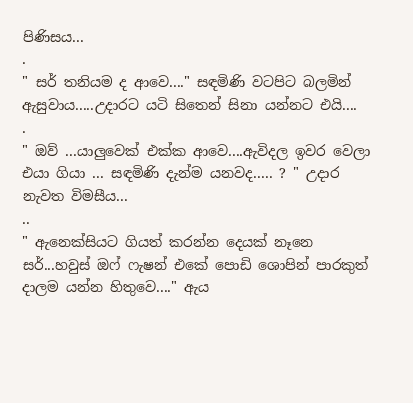පිණිසය...
.
" සර් තනියම ද ආවෙ...." සඳමිණි වටපිට බලමින් ඇසුවාය.....උදාරට යටි සිතෙන් සිනා යන්නට එයි....
.
" ඔව් ...යාලුවෙක් එක්ක ආවෙ....ඇවිදල ඉවර වෙලා එයා ගියා ... සඳමිණි දැන්ම යනවද..... ? " උදාර නැවත විමසීය...
..
" ඇනෙක්සියට ගියත් කරන්න දෙයක් නෑනෙ සර්...හවුස් ඔෆ් ෆැෂන් එකේ පොඩි ශොපින් පාරකුත් දාලම යන්න හිතුවෙ...." ඇය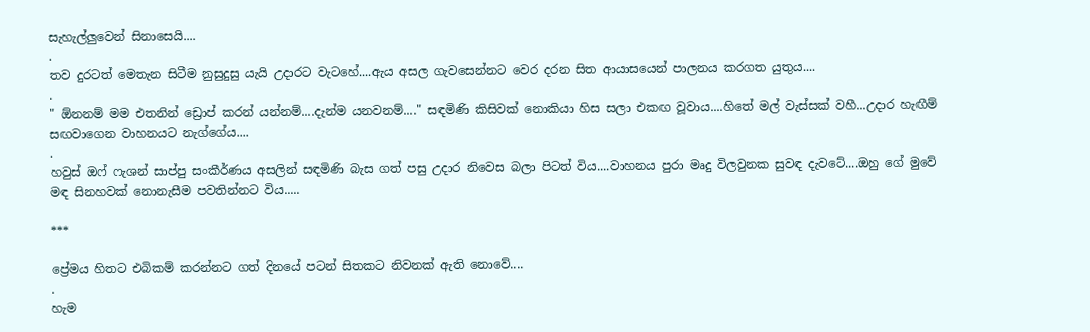සැහැල්ලුවෙන් සිනාසෙයි....
.
තව දුරටත් මෙතැන සිටීම නුසුදුසු යැයි උදාරට වැටහේ....ඇය අසල ගැවසෙන්නට වෙර දරන සිත ආයාසයෙන් පාලනය කරගත යුතුය....
.
" ඕනනම් මම එතනින් ඩ්‍රොප් කරන් යන්නම්....දැන්ම යනවනම්...." සඳමිණි කිසිවක් නොකියා හිස සලා එකඟ වූවාය....හිතේ මල් වැස්සක් වහී...උදාර හැඟීම් සඟවාගෙන වාහනයට නැග්ගේය....
.
හවුස් ඔෆ් ෆැශන් සාප්පු සංකීර්ණය අසලින් සඳමිණි බැස ගත් පසු උදාර නිවෙස බලා පිටත් විය....වාහනය පුරා මෘදු විලවුනක සුවඳ දැවටේ....ඔහු ගේ මුවේ මඳ සිනහවක් නොනැසීම පවතින්නට විය.....

***

ප්‍රේමය හිතට එබිකම් කරන්නට ගත් දිනයේ පටන් සිතකට නිවනක් ඇති නොවේ....
.
හැම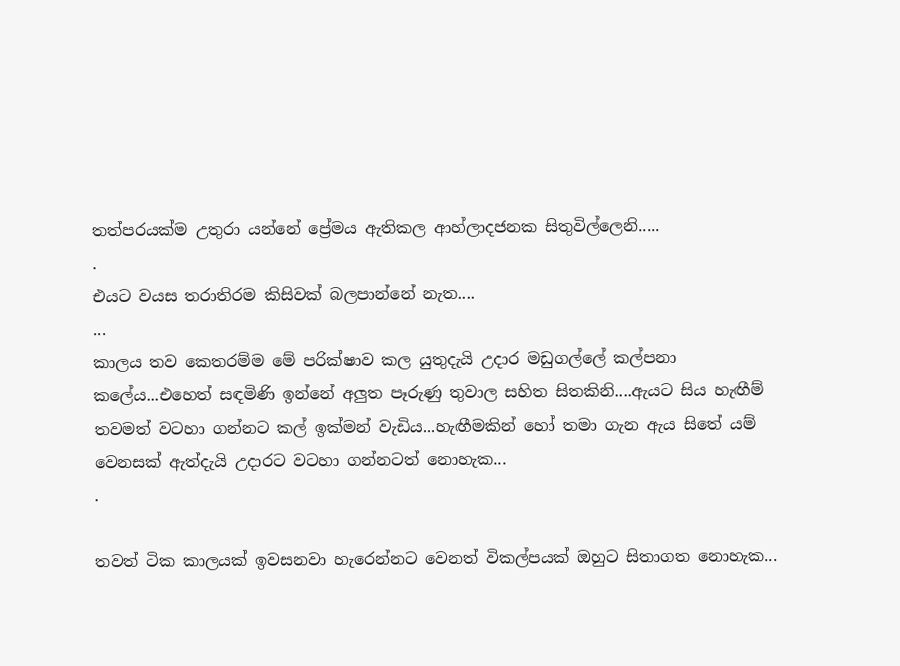තත්පරයක්ම උතුරා යන්නේ ප්‍රේමය ඇතිකල ආහ්ලාදජනක සිතුවිල්ලෙනි.....
.
එයට වයස තරාතිරම කිසිවක් බලපාන්නේ නැත....
...
කාලය තව කෙතරම්ම මේ පරික්ෂාව කල යුතුදැයි උදාර මඩුගල්ලේ කල්පනා කලේය...එහෙත් සඳමිණි ඉන්නේ අලුත පෑරුණු තුවාල සහිත සිතකිනි....ඇයට සිය හැඟීම් තවමත් වටහා ගන්නට කල් ඉක්මන් වැඩිය...හැඟීමකින් හෝ තමා ගැන ඇය සිතේ යම් වෙනසක් ඇත්දැයි උදාරට වටහා ගන්නටත් නොහැක...
.

තවත් ටික කාලයක් ඉවසනවා හැරෙන්නට වෙනත් විකල්පයක් ඔහුට සිතාගත නොහැක...